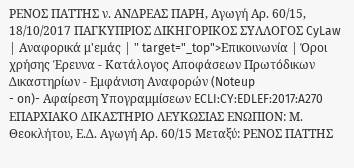ΡΕΝΟΣ ΠΑΤΤΗΣ ν. ΑΝΔΡΕΑΣ ΠΑΡΗ, Αγωγή Αρ. 60/15, 18/10/2017 ΠΑΓΚΥΠΡΙΟΣ ΔΙΚΗΓΟΡΙΚΟΣ ΣΥΛΛΟΓΟΣ CyLaw | Αναφορικά μ'εμάς | " target="_top">Επικοινωνία | Όροι χρήσης Έρευνα - Κατάλογος Αποφάσεων Πρωτόδικων Δικαστηρίων - Εμφάνιση Αναφορών (Noteup
- on)- Αφαίρεση Υπογραμμίσεων ECLI:CY:EDLEF:2017:A270 ΕΠΑΡΧΙΑΚΟ ΔΙΚΑΣΤΗΡΙΟ ΛΕΥΚΩΣΙΑΣ ΕΝΩΠΙΟΝ: Μ. Θεοκλήτου, Ε.Δ. Αγωγή Αρ. 60/15 Μεταξύ: ΡΕΝΟΣ ΠΑΤΤΗΣ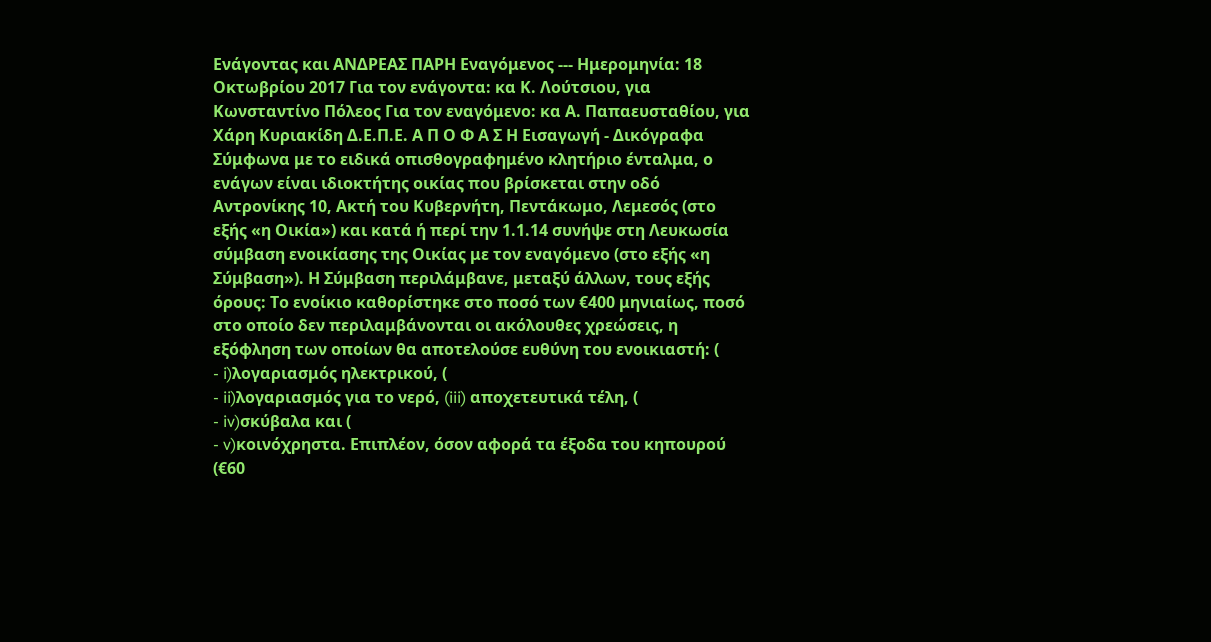Ενάγοντας και ΑΝΔΡΕΑΣ ΠΑΡΗ Εναγόμενος --- Ημερομηνία: 18 Οκτωβρίου 2017 Για τον ενάγοντα: κα Κ. Λούτσιου, για Κωνσταντίνο Πόλεος Για τον εναγόμενο: κα Α. Παπαευσταθίου, για Χάρη Κυριακίδη Δ.Ε.Π.Ε. Α Π Ο Φ Α Σ Η Εισαγωγή - Δικόγραφα Σύμφωνα με το ειδικά οπισθογραφημένο κλητήριο ένταλμα, ο ενάγων είναι ιδιοκτήτης οικίας που βρίσκεται στην οδό Αντρονίκης 10, Ακτή του Κυβερνήτη, Πεντάκωμο, Λεμεσός (στο εξής «η Οικία») και κατά ή περί την 1.1.14 συνήψε στη Λευκωσία σύμβαση ενοικίασης της Οικίας με τον εναγόμενο (στο εξής «η Σύμβαση»). Η Σύμβαση περιλάμβανε, μεταξύ άλλων, τους εξής όρους: Το ενοίκιο καθορίστηκε στο ποσό των €400 μηνιαίως, ποσό στο οποίο δεν περιλαμβάνονται οι ακόλουθες χρεώσεις, η εξόφληση των οποίων θα αποτελούσε ευθύνη του ενοικιαστή: (
- i)λογαριασμός ηλεκτρικού, (
- ii)λογαριασμός για το νερό, (iii) αποχετευτικά τέλη, (
- iv)σκύβαλα και (
- v)κοινόχρηστα. Επιπλέον, όσον αφορά τα έξοδα του κηπουρού (€60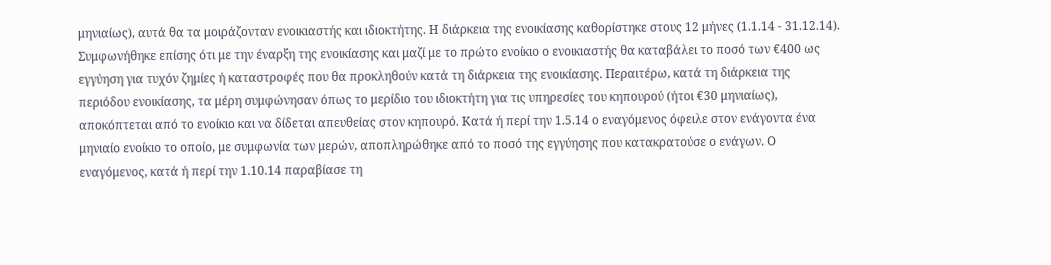μηνιαίως), αυτά θα τα μοιράζονταν ενοικιαστής και ιδιοκτήτης. Η διάρκεια της ενοικίασης καθορίστηκε στους 12 μήνες (1.1.14 - 31.12.14). Συμφωνήθηκε επίσης ότι με την έναρξη της ενοικίασης και μαζί με το πρώτο ενοίκιο ο ενοικιαστής θα καταβάλει το ποσό των €400 ως εγγύηση για τυχόν ζημίες ή καταστροφές που θα προκληθούν κατά τη διάρκεια της ενοικίασης. Περαιτέρω, κατά τη διάρκεια της περιόδου ενοικίασης, τα μέρη συμφώνησαν όπως το μερίδιο του ιδιοκτήτη για τις υπηρεσίες του κηπουρού (ήτοι €30 μηνιαίως), αποκόπτεται από το ενοίκιο και να δίδεται απευθείας στον κηπουρό. Κατά ή περί την 1.5.14 ο εναγόμενος όφειλε στον ενάγοντα ένα μηνιαίο ενοίκιο το οποίο, με συμφωνία των μερών, αποπληρώθηκε από το ποσό της εγγύησης που κατακρατούσε ο ενάγων. Ο εναγόμενος, κατά ή περί την 1.10.14 παραβίασε τη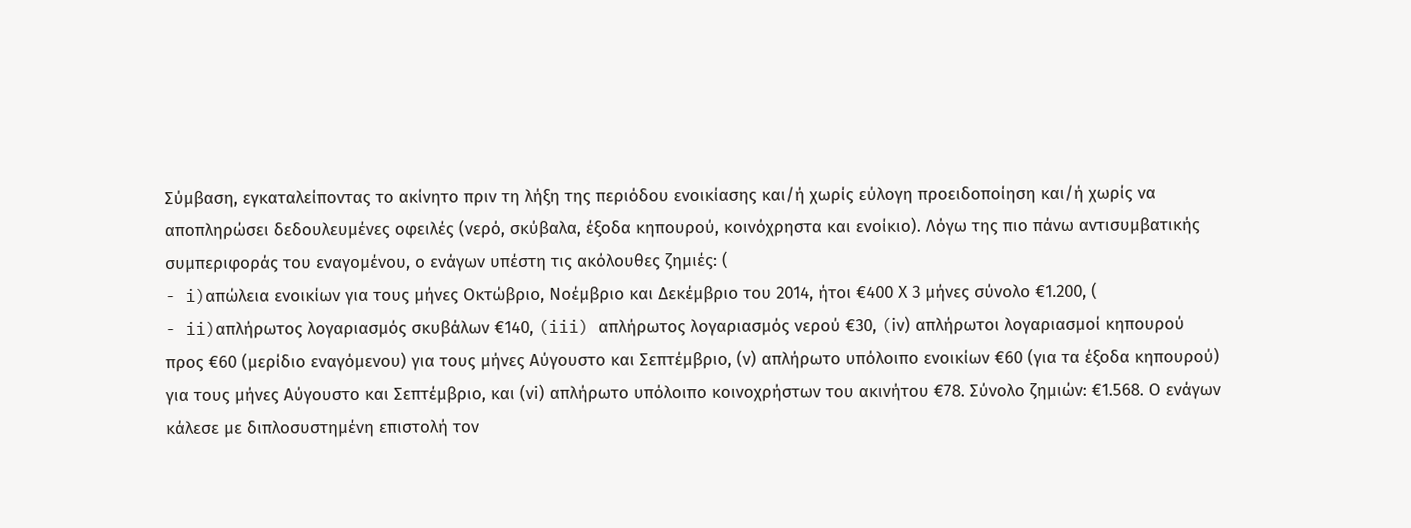Σύμβαση, εγκαταλείποντας το ακίνητο πριν τη λήξη της περιόδου ενοικίασης και/ή χωρίς εύλογη προειδοποίηση και/ή χωρίς να αποπληρώσει δεδουλευμένες οφειλές (νερό, σκύβαλα, έξοδα κηπουρού, κοινόχρηστα και ενοίκιο). Λόγω της πιο πάνω αντισυμβατικής συμπεριφοράς του εναγομένου, ο ενάγων υπέστη τις ακόλουθες ζημιές: (
- i)απώλεια ενοικίων για τους μήνες Οκτώβριο, Νοέμβριο και Δεκέμβριο του 2014, ήτοι €400 Χ 3 μήνες σύνολο €1.200, (
- ii)απλήρωτος λογαριασμός σκυβάλων €140, (iii) απλήρωτος λογαριασμός νερού €30, (iν) απλήρωτοι λογαριασμοί κηπουρού προς €60 (μερίδιο εναγόμενου) για τους μήνες Αύγουστο και Σεπτέμβριο, (ν) απλήρωτο υπόλοιπο ενοικίων €60 (για τα έξοδα κηπουρού) για τους μήνες Αύγουστο και Σεπτέμβριο, και (νi) απλήρωτο υπόλοιπο κοινοχρήστων του ακινήτου €78. Σύνολο ζημιών: €1.568. Ο ενάγων κάλεσε με διπλοσυστημένη επιστολή τον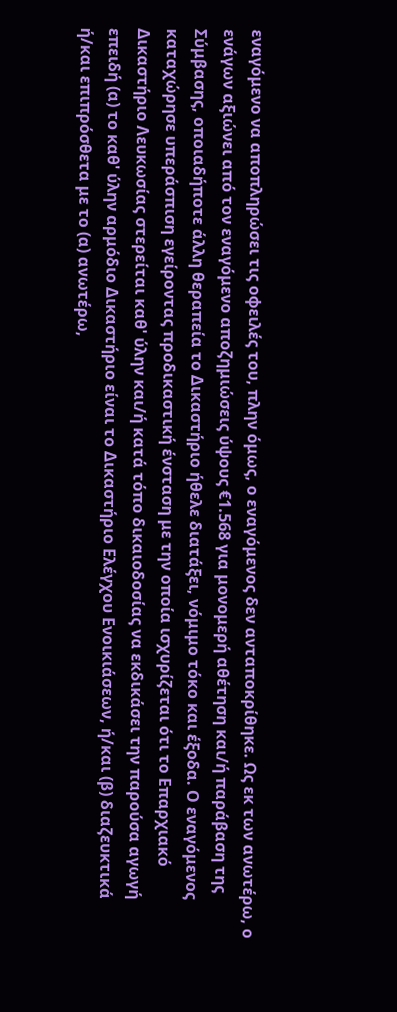εναγόμενο να αποπληρώσει τις οφειλές του, πλην όμως, ο εναγόμενος δεν ανταποκρίθηκε. Ως εκ των ανωτέρω, ο ενάγων αξιώνει από τον εναγόμενο αποζημιώσεις ύψους €1.568 για μονομερή αθέτηση και/ή παράβαση της Σύμβασης, οποιαδήποτε άλλη θεραπεία το Δικαστήριο ήθελε διατάξει, νόμιμο τόκο και έξοδα. Ο εναγόμενος καταχώρησε υπεράσπιση εγείροντας προδικαστική ένσταση με την οποία ισχυρίζεται ότι το Επαρχιακό Δικαστήριο Λευκωσίας στερείται καθ' ύλην και/ή κατά τόπο δικαιοδοσίας να εκδικάσει την παρούσα αγωγή επειδή (α) το καθ' ύλην αρμόδιο Δικαστήριο είναι το Δικαστήριο Ελέγχου Ενοικιάσεων, ή/και (β) διαζευκτικά ή/και επιπρόσθετα με το (α) ανωτέρω,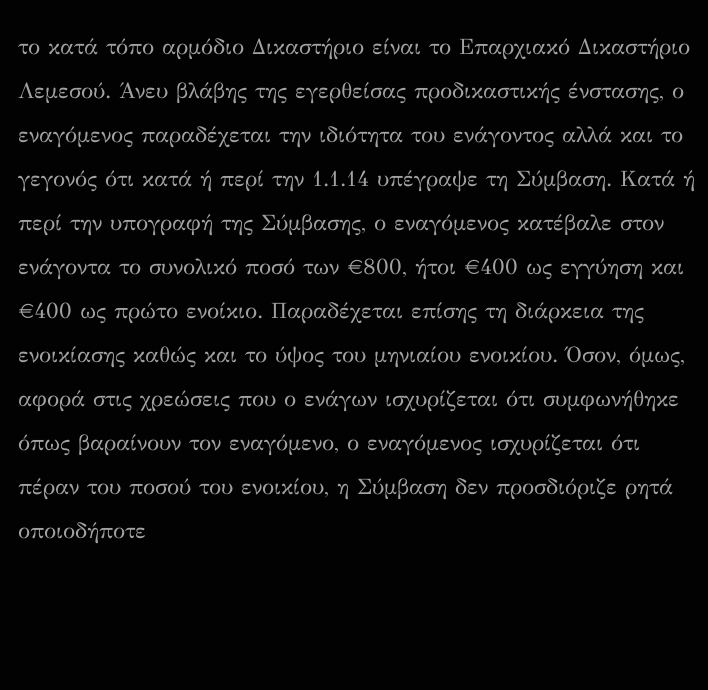το κατά τόπο αρμόδιο Δικαστήριο είναι το Επαρχιακό Δικαστήριο Λεμεσού. Άνευ βλάβης της εγερθείσας προδικαστικής ένστασης, ο εναγόμενος παραδέχεται την ιδιότητα του ενάγοντος αλλά και το γεγονός ότι κατά ή περί την 1.1.14 υπέγραψε τη Σύμβαση. Κατά ή περί την υπογραφή της Σύμβασης, ο εναγόμενος κατέβαλε στον ενάγοντα το συνολικό ποσό των €800, ήτοι €400 ως εγγύηση και €400 ως πρώτο ενοίκιο. Παραδέχεται επίσης τη διάρκεια της ενοικίασης καθώς και το ύψος του μηνιαίου ενοικίου. Όσον, όμως, αφορά στις χρεώσεις που ο ενάγων ισχυρίζεται ότι συμφωνήθηκε όπως βαραίνουν τον εναγόμενο, ο εναγόμενος ισχυρίζεται ότι πέραν του ποσού του ενοικίου, η Σύμβαση δεν προσδιόριζε ρητά οποιοδήποτε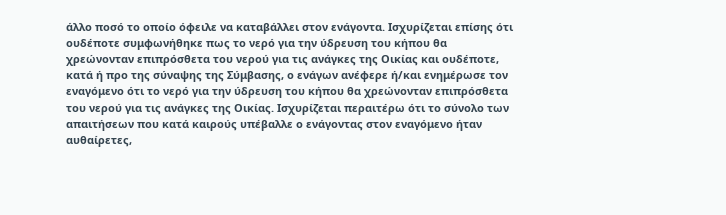άλλο ποσό το οποίο όφειλε να καταβάλλει στον ενάγοντα. Ισχυρίζεται επίσης ότι ουδέποτε συμφωνήθηκε πως το νερό για την ύδρευση του κήπου θα χρεώνονταν επιπρόσθετα του νερού για τις ανάγκες της Οικίας και ουδέποτε, κατά ή προ της σύναψης της Σύμβασης, ο ενάγων ανέφερε ή/και ενημέρωσε τον εναγόμενο ότι το νερό για την ύδρευση του κήπου θα χρεώνονταν επιπρόσθετα του νερού για τις ανάγκες της Οικίας. Ισχυρίζεται περαιτέρω ότι το σύνολο των απαιτήσεων που κατά καιρούς υπέβαλλε ο ενάγοντας στον εναγόμενο ήταν αυθαίρετες,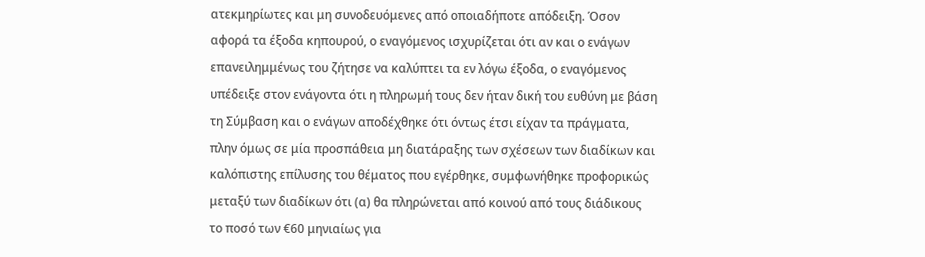ατεκμηρίωτες και μη συνοδευόμενες από οποιαδήποτε απόδειξη. Όσον αφορά τα έξοδα κηπουρού, ο εναγόμενος ισχυρίζεται ότι αν και ο ενάγων επανειλημμένως του ζήτησε να καλύπτει τα εν λόγω έξοδα, ο εναγόμενος υπέδειξε στον ενάγοντα ότι η πληρωμή τους δεν ήταν δική του ευθύνη με βάση τη Σύμβαση και ο ενάγων αποδέχθηκε ότι όντως έτσι είχαν τα πράγματα, πλην όμως σε μία προσπάθεια μη διατάραξης των σχέσεων των διαδίκων και καλόπιστης επίλυσης του θέματος που εγέρθηκε, συμφωνήθηκε προφορικώς μεταξύ των διαδίκων ότι (α) θα πληρώνεται από κοινού από τους διάδικους το ποσό των €60 μηνιαίως για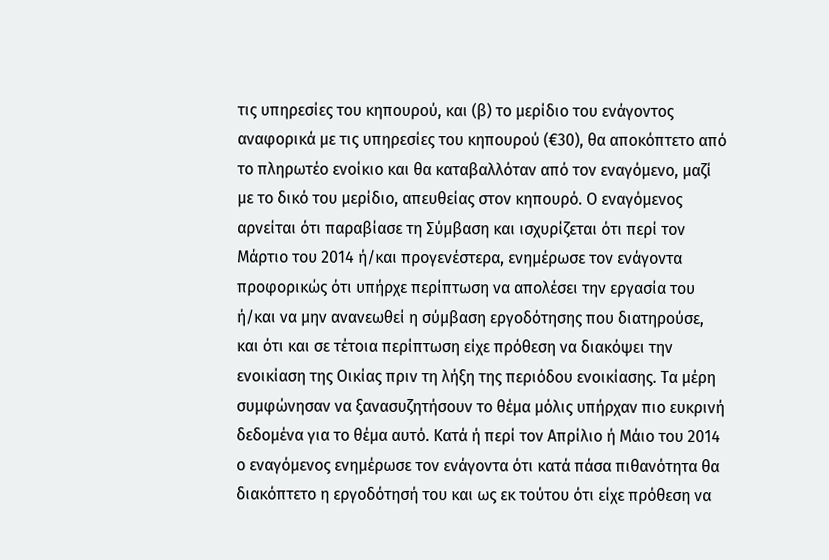τις υπηρεσίες του κηπουρού, και (β) το μερίδιο του ενάγοντος αναφορικά με τις υπηρεσίες του κηπουρού (€30), θα αποκόπτετο από το πληρωτέο ενοίκιο και θα καταβαλλόταν από τον εναγόμενο, μαζί με το δικό του μερίδιο, απευθείας στον κηπουρό. Ο εναγόμενος αρνείται ότι παραβίασε τη Σύμβαση και ισχυρίζεται ότι περί τον Μάρτιο του 2014 ή/και προγενέστερα, ενημέρωσε τον ενάγοντα προφορικώς ότι υπήρχε περίπτωση να απολέσει την εργασία του ή/και να μην ανανεωθεί η σύμβαση εργοδότησης που διατηρούσε, και ότι και σε τέτοια περίπτωση είχε πρόθεση να διακόψει την ενοικίαση της Οικίας πριν τη λήξη της περιόδου ενοικίασης. Τα μέρη συμφώνησαν να ξανασυζητήσουν το θέμα μόλις υπήρχαν πιο ευκρινή δεδομένα για το θέμα αυτό. Κατά ή περί τον Απρίλιο ή Μάιο του 2014 ο εναγόμενος ενημέρωσε τον ενάγοντα ότι κατά πάσα πιθανότητα θα διακόπτετο η εργοδότησή του και ως εκ τούτου ότι είχε πρόθεση να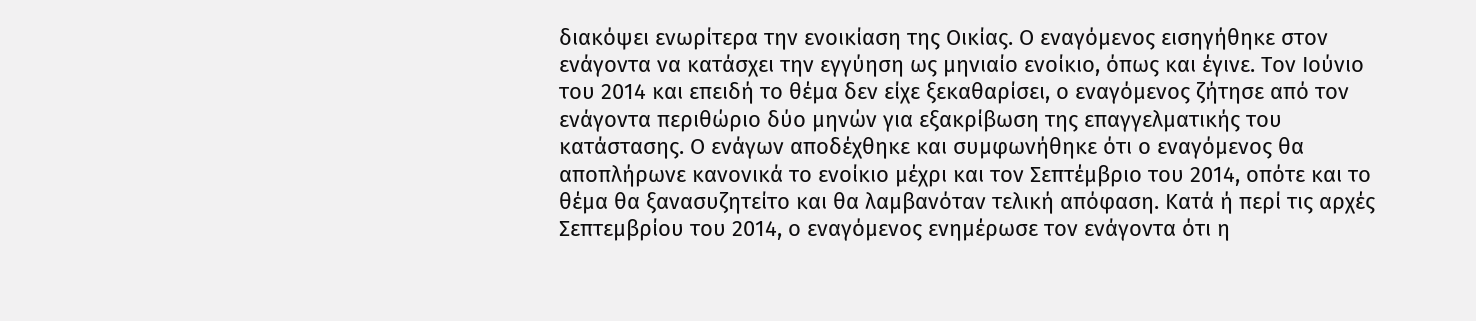διακόψει ενωρίτερα την ενοικίαση της Οικίας. Ο εναγόμενος εισηγήθηκε στον ενάγοντα να κατάσχει την εγγύηση ως μηνιαίο ενοίκιο, όπως και έγινε. Τον Ιούνιο του 2014 και επειδή το θέμα δεν είχε ξεκαθαρίσει, ο εναγόμενος ζήτησε από τον ενάγοντα περιθώριο δύο μηνών για εξακρίβωση της επαγγελματικής του κατάστασης. Ο ενάγων αποδέχθηκε και συμφωνήθηκε ότι ο εναγόμενος θα αποπλήρωνε κανονικά το ενοίκιο μέχρι και τον Σεπτέμβριο του 2014, οπότε και το θέμα θα ξανασυζητείτο και θα λαμβανόταν τελική απόφαση. Κατά ή περί τις αρχές Σεπτεμβρίου του 2014, ο εναγόμενος ενημέρωσε τον ενάγοντα ότι η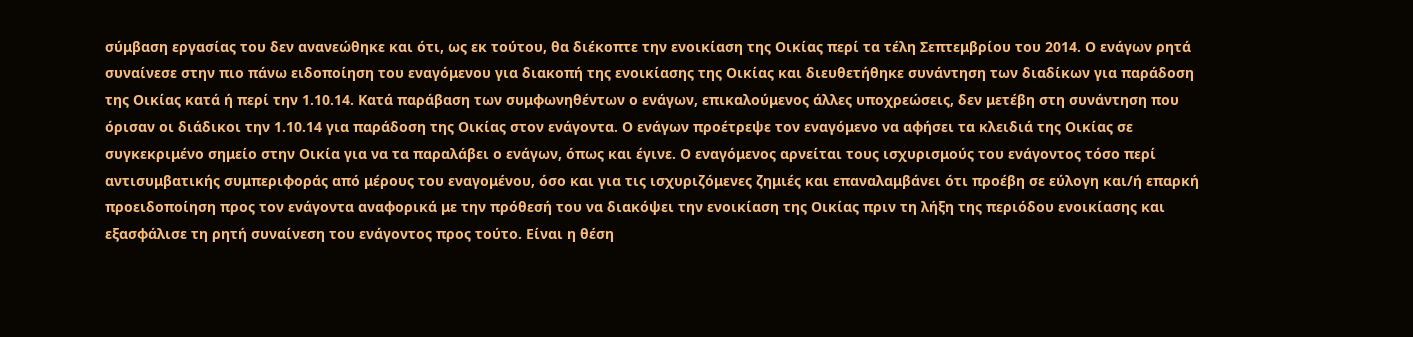σύμβαση εργασίας του δεν ανανεώθηκε και ότι, ως εκ τούτου, θα διέκοπτε την ενοικίαση της Οικίας περί τα τέλη Σεπτεμβρίου του 2014. Ο ενάγων ρητά συναίνεσε στην πιο πάνω ειδοποίηση του εναγόμενου για διακοπή της ενοικίασης της Οικίας και διευθετήθηκε συνάντηση των διαδίκων για παράδοση της Οικίας κατά ή περί την 1.10.14. Κατά παράβαση των συμφωνηθέντων ο ενάγων, επικαλούμενος άλλες υποχρεώσεις, δεν μετέβη στη συνάντηση που όρισαν οι διάδικοι την 1.10.14 για παράδοση της Οικίας στον ενάγοντα. Ο ενάγων προέτρεψε τον εναγόμενο να αφήσει τα κλειδιά της Οικίας σε συγκεκριμένο σημείο στην Οικία για να τα παραλάβει ο ενάγων, όπως και έγινε. Ο εναγόμενος αρνείται τους ισχυρισμούς του ενάγοντος τόσο περί αντισυμβατικής συμπεριφοράς από μέρους του εναγομένου, όσο και για τις ισχυριζόμενες ζημιές και επαναλαμβάνει ότι προέβη σε εύλογη και/ή επαρκή προειδοποίηση προς τον ενάγοντα αναφορικά με την πρόθεσή του να διακόψει την ενοικίαση της Οικίας πριν τη λήξη της περιόδου ενοικίασης και εξασφάλισε τη ρητή συναίνεση του ενάγοντος προς τούτο. Είναι η θέση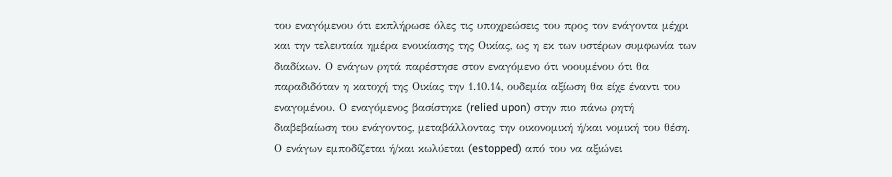του εναγόμενου ότι εκπλήρωσε όλες τις υποχρεώσεις του προς τον ενάγοντα μέχρι και την τελευταία ημέρα ενοικίασης της Οικίας, ως η εκ των υστέρων συμφωνία των διαδίκων. Ο ενάγων ρητά παρέστησε στον εναγόμενο ότι νοουμένου ότι θα παραδιδόταν η κατοχή της Οικίας την 1.10.14, ουδεμία αξίωση θα είχε έναντι του εναγομένου. Ο εναγόμενος βασίστηκε (relied upon) στην πιο πάνω ρητή διαβεβαίωση του ενάγοντος, μεταβάλλοντας την οικονομική ή/και νομική του θέση. Ο ενάγων εμποδίζεται ή/και κωλύεται (estopped) από του να αξιώνει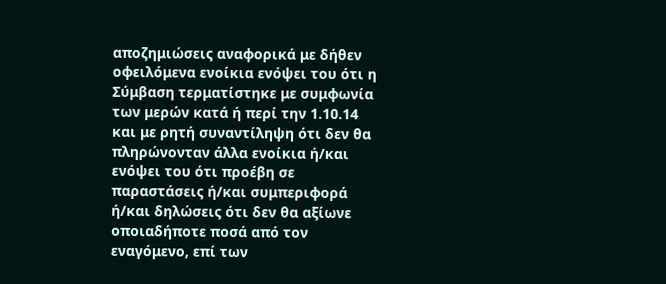αποζημιώσεις αναφορικά με δήθεν οφειλόμενα ενοίκια ενόψει του ότι η Σύμβαση τερματίστηκε με συμφωνία των μερών κατά ή περί την 1.10.14 και με ρητή συναντίληψη ότι δεν θα πληρώνονταν άλλα ενοίκια ή/και ενόψει του ότι προέβη σε παραστάσεις ή/και συμπεριφορά ή/και δηλώσεις ότι δεν θα αξίωνε οποιαδήποτε ποσά από τον εναγόμενο, επί των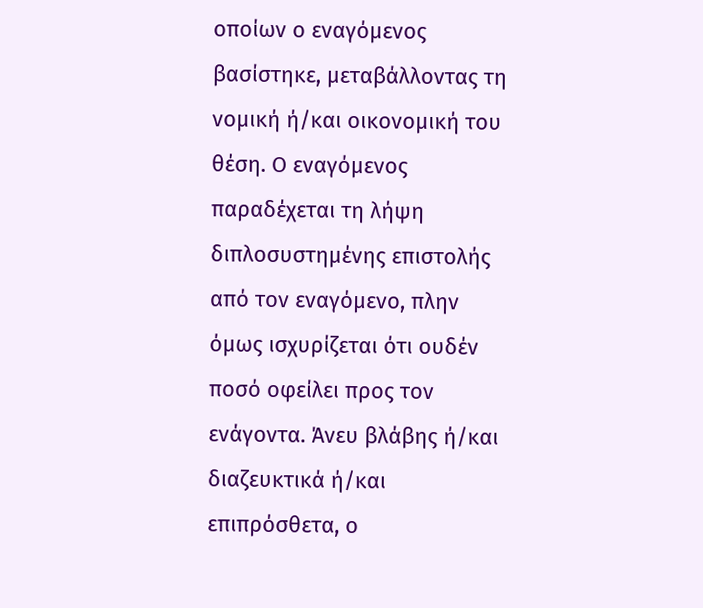οποίων ο εναγόμενος βασίστηκε, μεταβάλλοντας τη νομική ή/και οικονομική του θέση. Ο εναγόμενος παραδέχεται τη λήψη διπλοσυστημένης επιστολής από τον εναγόμενο, πλην όμως ισχυρίζεται ότι ουδέν ποσό οφείλει προς τον ενάγοντα. Άνευ βλάβης ή/και διαζευκτικά ή/και επιπρόσθετα, ο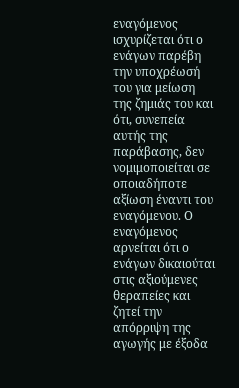εναγόμενος ισχυρίζεται ότι ο ενάγων παρέβη την υποχρέωσή του για μείωση της ζημιάς του και ότι, συνεπεία αυτής της παράβασης, δεν νομιμοποιείται σε οποιαδήποτε αξίωση έναντι του εναγόμενου. Ο εναγόμενος αρνείται ότι ο ενάγων δικαιούται στις αξιούμενες θεραπείες και ζητεί την απόρριψη της αγωγής με έξοδα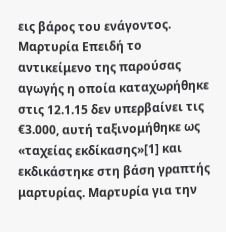εις βάρος του ενάγοντος. Μαρτυρία Επειδή το αντικείμενο της παρούσας αγωγής η οποία καταχωρήθηκε στις 12.1.15 δεν υπερβαίνει τις €3.000, αυτή ταξινομήθηκε ως «ταχείας εκδίκασης»[1] και εκδικάστηκε στη βάση γραπτής μαρτυρίας. Μαρτυρία για την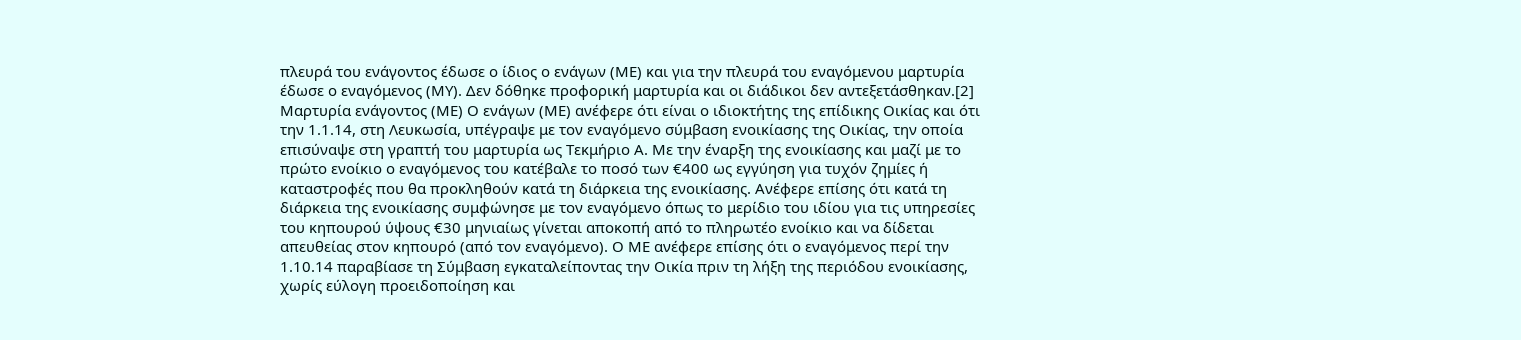πλευρά του ενάγοντος έδωσε ο ίδιος ο ενάγων (ΜΕ) και για την πλευρά του εναγόμενου μαρτυρία έδωσε ο εναγόμενος (ΜΥ). Δεν δόθηκε προφορική μαρτυρία και οι διάδικοι δεν αντεξετάσθηκαν.[2] Μαρτυρία ενάγοντος (ΜΕ) Ο ενάγων (ΜΕ) ανέφερε ότι είναι ο ιδιοκτήτης της επίδικης Οικίας και ότι την 1.1.14, στη Λευκωσία, υπέγραψε με τον εναγόμενο σύμβαση ενοικίασης της Οικίας, την οποία επισύναψε στη γραπτή του μαρτυρία ως Τεκμήριο Α. Με την έναρξη της ενοικίασης και μαζί με το πρώτο ενοίκιο ο εναγόμενος του κατέβαλε το ποσό των €400 ως εγγύηση για τυχόν ζημίες ή καταστροφές που θα προκληθούν κατά τη διάρκεια της ενοικίασης. Ανέφερε επίσης ότι κατά τη διάρκεια της ενοικίασης συμφώνησε με τον εναγόμενο όπως το μερίδιο του ιδίου για τις υπηρεσίες του κηπουρού ύψους €30 μηνιαίως γίνεται αποκοπή από το πληρωτέο ενοίκιο και να δίδεται απευθείας στον κηπουρό (από τον εναγόμενο). Ο ΜΕ ανέφερε επίσης ότι ο εναγόμενος περί την 1.10.14 παραβίασε τη Σύμβαση εγκαταλείποντας την Οικία πριν τη λήξη της περιόδου ενοικίασης, χωρίς εύλογη προειδοποίηση και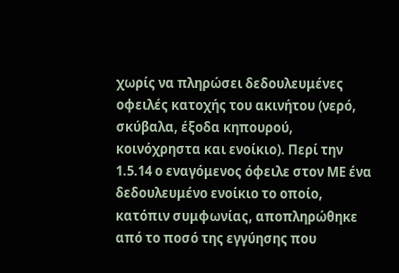χωρίς να πληρώσει δεδουλευμένες οφειλές κατοχής του ακινήτου (νερό, σκύβαλα, έξοδα κηπουρού, κοινόχρηστα και ενοίκιο). Περί την 1.5.14 ο εναγόμενος όφειλε στον ΜΕ ένα δεδουλευμένο ενοίκιο το οποίο, κατόπιν συμφωνίας, αποπληρώθηκε από το ποσό της εγγύησης που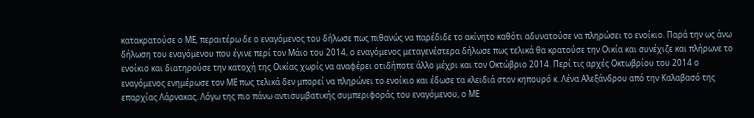κατακρατούσε ο ΜΕ, περαιτέρω δε ο εναγόμενος του δήλωσε πως πιθανώς να παρέδιδε το ακίνητο καθότι αδυνατούσε να πληρώσει το ενοίκιο. Παρά την ως άνω δήλωση του εναγόμενου που έγινε περί τον Μάιο του 2014, ο εναγόμενος μεταγενέστερα δήλωσε πως τελικά θα κρατούσε την Οικία και συνέχιζε και πλήρωνε το ενοίκιο και διατηρούσε την κατοχή της Οικίας χωρίς να αναφέρει οτιδήποτε άλλο μέχρι και τον Οκτώβριο 2014. Περί τις αρχές Οκτωβρίου του 2014 ο εναγόμενος ενημέρωσε τον ΜΕ πως τελικά δεν μπορεί να πληρώνει το ενοίκιο και έδωσε τα κλειδιά στον κηπουρό κ. Λένα Αλεξάνδρου από την Καλαβασό της επαρχίας Λάρνακας. Λόγω της πιο πάνω αντισυμβατικής συμπεριφοράς του εναγόμενου, ο ΜΕ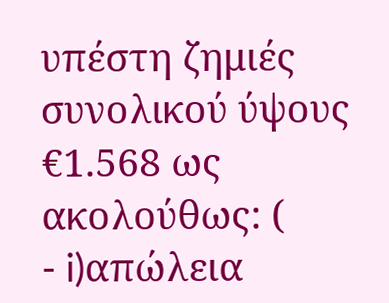υπέστη ζημιές συνολικού ύψους €1.568 ως ακολούθως: (
- i)απώλεια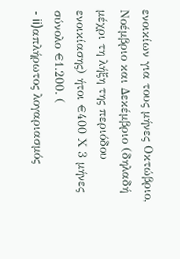ενοικίων για τους μήνες Οκτώβριο, Νοέμβριο και Δεκέμβριο (δηλαδή μέχρι τη λήξη της περιόδου ενοικίασης) ήτοι €400 Χ 3 μήνες σύνολο €1.200. (
- ii)απλήρωτος λογαριασμός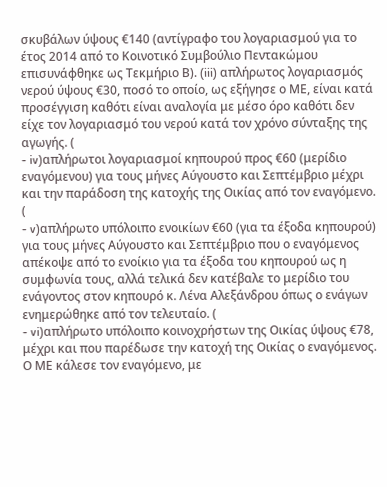σκυβάλων ύψους €140 (αντίγραφο του λογαριασμού για το έτος 2014 από το Κοινοτικό Συμβούλιο Πεντακώμου επισυνάφθηκε ως Τεκμήριο Β). (iii) απλήρωτος λογαριασμός νερού ύψους €30, ποσό το οποίο, ως εξήγησε ο ΜΕ, είναι κατά προσέγγιση καθότι είναι αναλογία με μέσο όρο καθότι δεν είχε τον λογαριασμό του νερού κατά τον χρόνο σύνταξης της αγωγής. (
- iv)απλήρωτοι λογαριασμοί κηπουρού προς €60 (μερίδιο εναγόμενου) για τους μήνες Αύγουστο και Σεπτέμβριο μέχρι και την παράδοση της κατοχής της Οικίας από τον εναγόμενο. (
- v)απλήρωτο υπόλοιπο ενοικίων €60 (για τα έξοδα κηπουρού) για τους μήνες Αύγουστο και Σεπτέμβριο που ο εναγόμενος απέκοψε από το ενοίκιο για τα έξοδα του κηπουρού ως η συμφωνία τους, αλλά τελικά δεν κατέβαλε το μερίδιο του ενάγοντος στον κηπουρό κ. Λένα Αλεξάνδρου όπως ο ενάγων ενημερώθηκε από τον τελευταίο. (
- vi)απλήρωτο υπόλοιπο κοινοχρήστων της Οικίας ύψους €78, μέχρι και που παρέδωσε την κατοχή της Οικίας ο εναγόμενος. Ο ΜΕ κάλεσε τον εναγόμενο, με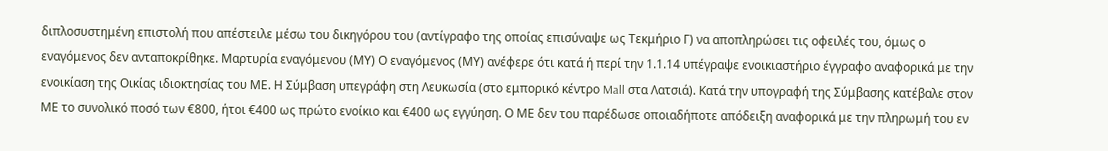διπλοσυστημένη επιστολή που απέστειλε μέσω του δικηγόρου του (αντίγραφο της οποίας επισύναψε ως Τεκμήριο Γ) να αποπληρώσει τις οφειλές του, όμως ο εναγόμενος δεν ανταποκρίθηκε. Μαρτυρία εναγόμενου (ΜΥ) Ο εναγόμενος (ΜΥ) ανέφερε ότι κατά ή περί την 1.1.14 υπέγραψε ενοικιαστήριο έγγραφο αναφορικά με την ενοικίαση της Οικίας ιδιοκτησίας του ΜΕ. Η Σύμβαση υπεγράφη στη Λευκωσία (στο εμπορικό κέντρο Mall στα Λατσιά). Κατά την υπογραφή της Σύμβασης κατέβαλε στον ΜΕ το συνολικό ποσό των €800, ήτοι €400 ως πρώτο ενοίκιο και €400 ως εγγύηση. Ο ΜΕ δεν του παρέδωσε οποιαδήποτε απόδειξη αναφορικά με την πληρωμή του εν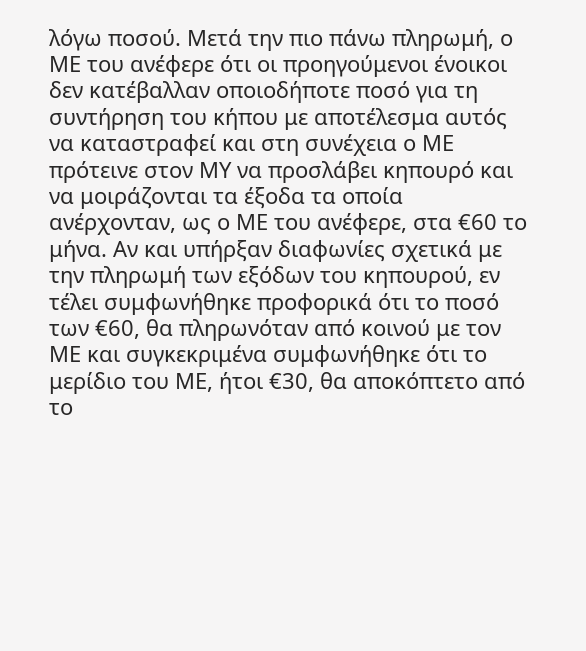λόγω ποσού. Μετά την πιο πάνω πληρωμή, ο ΜΕ του ανέφερε ότι οι προηγούμενοι ένοικοι δεν κατέβαλλαν οποιοδήποτε ποσό για τη συντήρηση του κήπου με αποτέλεσμα αυτός να καταστραφεί και στη συνέχεια ο ΜΕ πρότεινε στον ΜΥ να προσλάβει κηπουρό και να μοιράζονται τα έξοδα τα οποία ανέρχονταν, ως ο ΜΕ του ανέφερε, στα €60 το μήνα. Αν και υπήρξαν διαφωνίες σχετικά με την πληρωμή των εξόδων του κηπουρού, εν τέλει συμφωνήθηκε προφορικά ότι το ποσό των €60, θα πληρωνόταν από κοινού με τον ΜΕ και συγκεκριμένα συμφωνήθηκε ότι το μερίδιο του ΜΕ, ήτοι €30, θα αποκόπτετο από το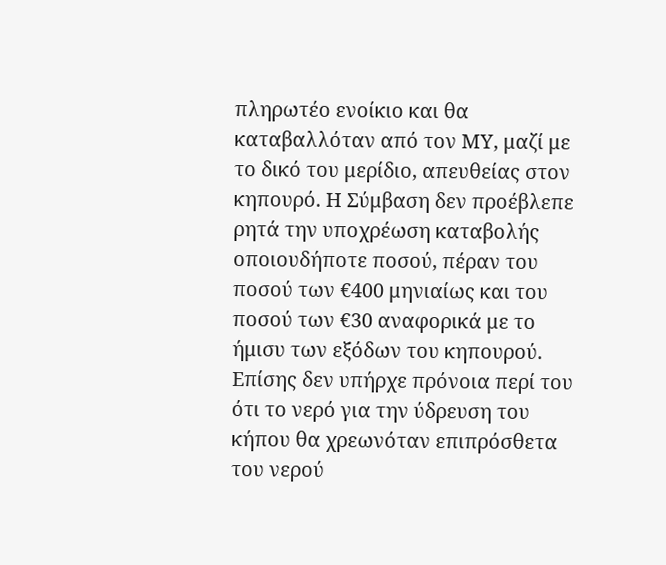πληρωτέο ενοίκιο και θα καταβαλλόταν από τον ΜΥ, μαζί με το δικό του μερίδιο, απευθείας στον κηπουρό. Η Σύμβαση δεν προέβλεπε ρητά την υποχρέωση καταβολής οποιουδήποτε ποσού, πέραν του ποσού των €400 μηνιαίως και του ποσού των €30 αναφορικά με το ήμισυ των εξόδων του κηπουρού. Επίσης δεν υπήρχε πρόνοια περί του ότι το νερό για την ύδρευση του κήπου θα χρεωνόταν επιπρόσθετα του νερού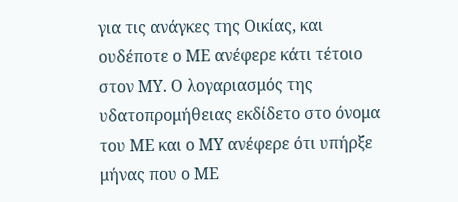για τις ανάγκες της Οικίας, και ουδέποτε ο ΜΕ ανέφερε κάτι τέτοιο στον ΜΥ. Ο λογαριασμός της υδατοπρομήθειας εκδίδετο στο όνομα του ΜΕ και ο ΜΥ ανέφερε ότι υπήρξε μήνας που ο ΜΕ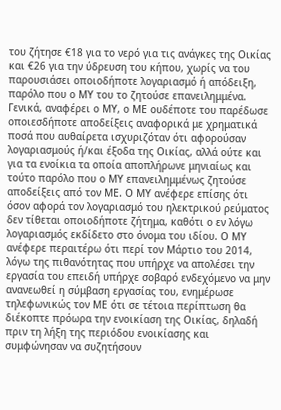του ζήτησε €18 για το νερό για τις ανάγκες της Οικίας και €26 για την ύδρευση του κήπου, χωρίς να του παρουσιάσει οποιοδήποτε λογαριασμό ή απόδειξη, παρόλο που ο ΜΥ του το ζητούσε επανειλημμένα. Γενικά, αναφέρει ο ΜΥ, ο ΜΕ ουδέποτε του παρέδωσε οποιεσδήποτε αποδείξεις αναφορικά με χρηματικά ποσά που αυθαίρετα ισχυριζόταν ότι αφορούσαν λογαριασμούς ή/και έξοδα της Οικίας, αλλά ούτε και για τα ενοίκια τα οποία αποπλήρωνε μηνιαίως και τούτο παρόλο που ο ΜΥ επανειλημμένως ζητούσε αποδείξεις από τον ΜΕ. Ο ΜΥ ανέφερε επίσης ότι όσον αφορά τον λογαριασμό του ηλεκτρικού ρεύματος δεν τίθεται οποιοδήποτε ζήτημα, καθότι ο εν λόγω λογαριασμός εκδίδετο στο όνομα του ιδίου. Ο ΜΥ ανέφερε περαιτέρω ότι περί τον Μάρτιο του 2014, λόγω της πιθανότητας που υπήρχε να απολέσει την εργασία του επειδή υπήρχε σοβαρό ενδεχόμενο να μην ανανεωθεί η σύμβαση εργασίας του, ενημέρωσε τηλεφωνικώς τον ΜΕ ότι σε τέτοια περίπτωση θα διέκοπτε πρόωρα την ενοικίαση της Οικίας, δηλαδή πριν τη λήξη της περιόδου ενοικίασης και συμφώνησαν να συζητήσουν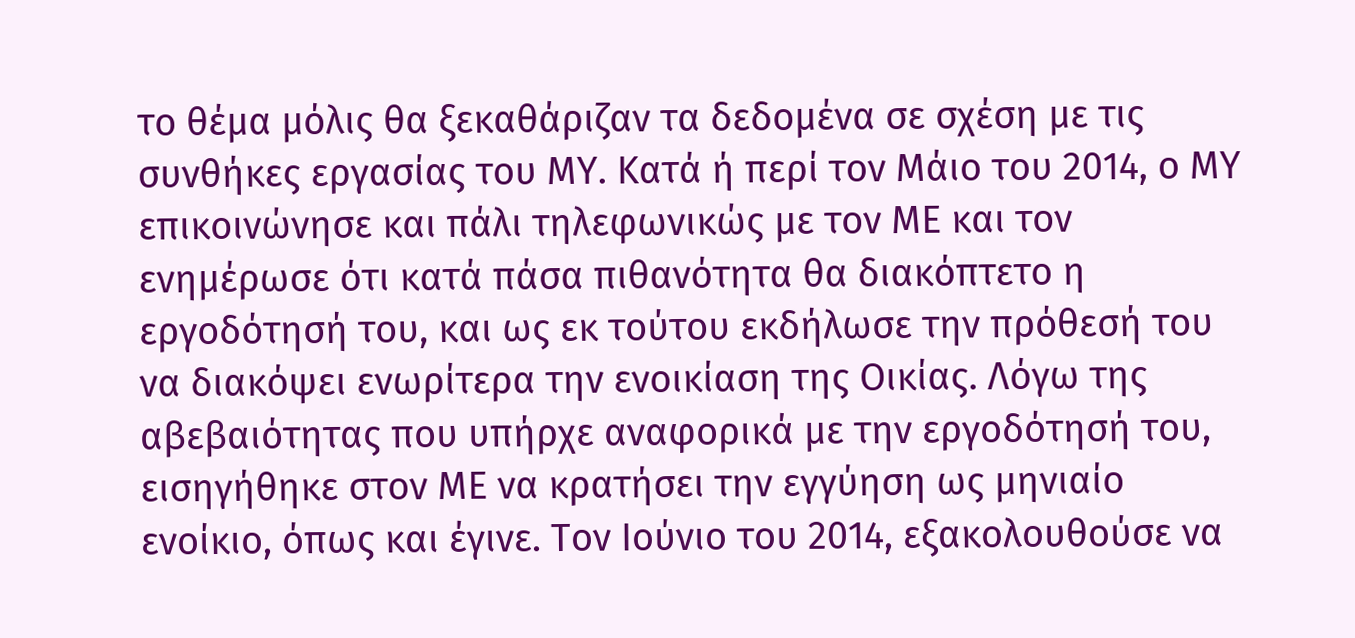το θέμα μόλις θα ξεκαθάριζαν τα δεδομένα σε σχέση με τις συνθήκες εργασίας του ΜΥ. Κατά ή περί τον Μάιο του 2014, ο ΜΥ επικοινώνησε και πάλι τηλεφωνικώς με τον ΜΕ και τον ενημέρωσε ότι κατά πάσα πιθανότητα θα διακόπτετο η εργοδότησή του, και ως εκ τούτου εκδήλωσε την πρόθεσή του να διακόψει ενωρίτερα την ενοικίαση της Οικίας. Λόγω της αβεβαιότητας που υπήρχε αναφορικά με την εργοδότησή του, εισηγήθηκε στον ΜΕ να κρατήσει την εγγύηση ως μηνιαίο ενοίκιο, όπως και έγινε. Τον Ιούνιο του 2014, εξακολουθούσε να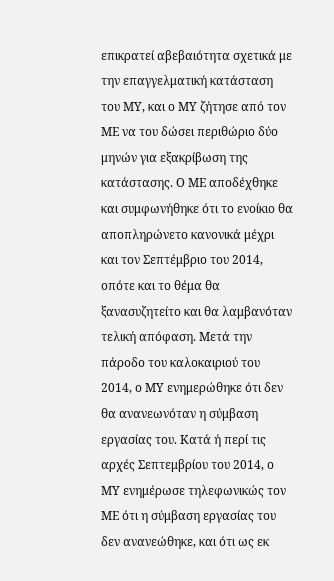επικρατεί αβεβαιότητα σχετικά με την επαγγελματική κατάσταση του ΜΥ, και ο ΜΥ ζήτησε από τον ΜΕ να του δώσει περιθώριο δύο μηνών για εξακρίβωση της κατάστασης. Ο ΜΕ αποδέχθηκε και συμφωνήθηκε ότι το ενοίκιο θα αποπληρώνετο κανονικά μέχρι και τον Σεπτέμβριο του 2014, οπότε και το θέμα θα ξανασυζητείτο και θα λαμβανόταν τελική απόφαση. Μετά την πάροδο του καλοκαιριού του 2014, ο ΜΥ ενημερώθηκε ότι δεν θα ανανεωνόταν η σύμβαση εργασίας του. Κατά ή περί τις αρχές Σεπτεμβρίου του 2014, ο ΜΥ ενημέρωσε τηλεφωνικώς τον ΜΕ ότι η σύμβαση εργασίας του δεν ανανεώθηκε, και ότι ως εκ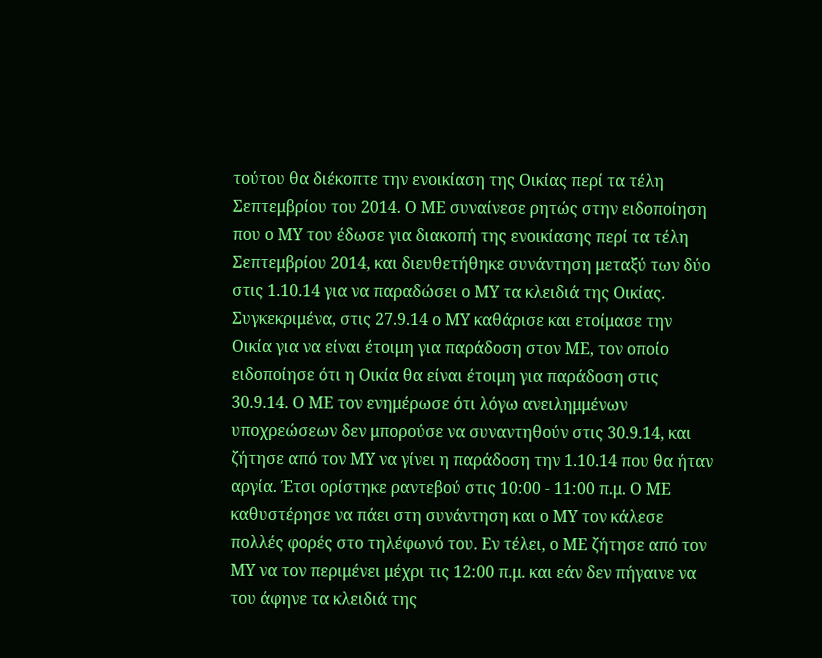τούτου θα διέκοπτε την ενοικίαση της Οικίας περί τα τέλη Σεπτεμβρίου του 2014. Ο ΜΕ συναίνεσε ρητώς στην ειδοποίηση που ο ΜΥ του έδωσε για διακοπή της ενοικίασης περί τα τέλη Σεπτεμβρίου 2014, και διευθετήθηκε συνάντηση μεταξύ των δύο στις 1.10.14 για να παραδώσει ο ΜΥ τα κλειδιά της Οικίας. Συγκεκριμένα, στις 27.9.14 ο ΜΥ καθάρισε και ετοίμασε την Οικία για να είναι έτοιμη για παράδοση στον ΜΕ, τον οποίο ειδοποίησε ότι η Οικία θα είναι έτοιμη για παράδοση στις 30.9.14. Ο ΜΕ τον ενημέρωσε ότι λόγω ανειλημμένων υποχρεώσεων δεν μπορούσε να συναντηθούν στις 30.9.14, και ζήτησε από τον ΜΥ να γίνει η παράδοση την 1.10.14 που θα ήταν αργία. Έτσι ορίστηκε ραντεβού στις 10:00 - 11:00 π.μ. Ο ΜΕ καθυστέρησε να πάει στη συνάντηση και ο ΜΥ τον κάλεσε πολλές φορές στο τηλέφωνό του. Εν τέλει, ο ΜΕ ζήτησε από τον ΜΥ να τον περιμένει μέχρι τις 12:00 π.μ. και εάν δεν πήγαινε να του άφηνε τα κλειδιά της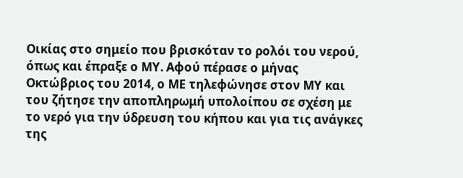Οικίας στο σημείο που βρισκόταν το ρολόι του νερού, όπως και έπραξε ο ΜΥ. Αφού πέρασε ο μήνας Οκτώβριος του 2014, ο ΜΕ τηλεφώνησε στον ΜΥ και του ζήτησε την αποπληρωμή υπολοίπου σε σχέση με το νερό για την ύδρευση του κήπου και για τις ανάγκες της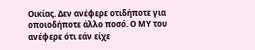Οικίας. Δεν ανέφερε οτιδήποτε για οποιοδήποτε άλλο ποσό. Ο ΜΥ του ανέφερε ότι εάν είχε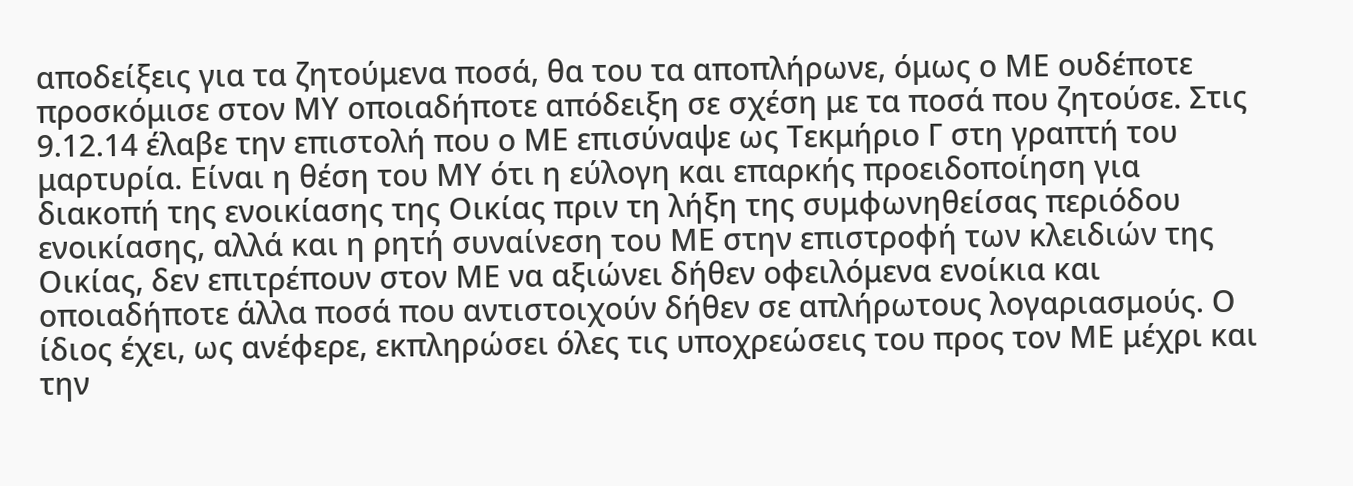αποδείξεις για τα ζητούμενα ποσά, θα του τα αποπλήρωνε, όμως ο ΜΕ ουδέποτε προσκόμισε στον ΜΥ οποιαδήποτε απόδειξη σε σχέση με τα ποσά που ζητούσε. Στις 9.12.14 έλαβε την επιστολή που ο ΜΕ επισύναψε ως Τεκμήριο Γ στη γραπτή του μαρτυρία. Είναι η θέση του ΜΥ ότι η εύλογη και επαρκής προειδοποίηση για διακοπή της ενοικίασης της Οικίας πριν τη λήξη της συμφωνηθείσας περιόδου ενοικίασης, αλλά και η ρητή συναίνεση του ΜΕ στην επιστροφή των κλειδιών της Οικίας, δεν επιτρέπουν στον ΜΕ να αξιώνει δήθεν οφειλόμενα ενοίκια και οποιαδήποτε άλλα ποσά που αντιστοιχούν δήθεν σε απλήρωτους λογαριασμούς. Ο ίδιος έχει, ως ανέφερε, εκπληρώσει όλες τις υποχρεώσεις του προς τον ΜΕ μέχρι και την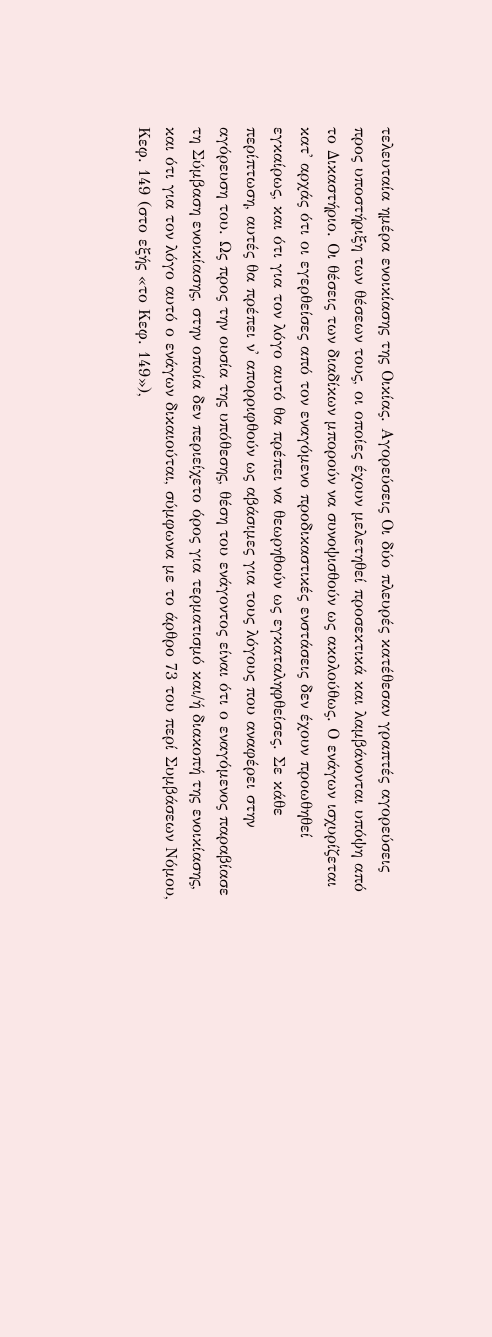τελευταία ημέρα ενοικίασης της Οικίας. Αγορεύσεις Οι δύο πλευρές κατέθεσαν γραπτές αγορεύσεις προς υποστήριξη των θέσεων τους, οι οποίες έχουν μελετηθεί προσεκτικά και λαμβάνονται υπόψη από το Δικαστήριο. Οι θέσεις των διαδίκων μπορούν να συνοψισθούν ως ακολούθως. Ο ενάγων ισχυρίζεται κατ' αρχάς ότι οι εγερθείσες από τον εναγόμενο προδικαστικές ενστάσεις δεν έχουν προωθηθεί εγκαίρως, και ότι για τον λόγο αυτό θα πρέπει να θεωρηθούν ως εγκαταληφθείσες. Σε κάθε περίπτωση, αυτές θα πρέπει ν' απορριφθούν ως αβάσιμες για τους λόγους που αναφέρει στην αγόρευση του. Ως προς την ουσία της υπόθεσης, θέση του ενάγοντος είναι ότι ο εναγόμενος παραβίασε τη Σύμβαση ενοικίασης, στην οποία δεν περιείχετο όρος για τερματισμό και/ή διακοπή της ενοικίασης, και ότι για τον λόγο αυτό ο ενάγων δικαιούται, σύμφωνα με το άρθρο 73 του περί Συμβάσεων Νόμου, Κεφ. 149 (στο εξής «το Κεφ. 149»),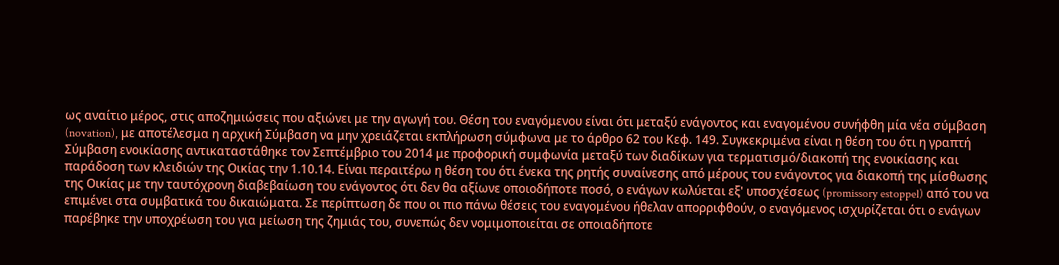ως αναίτιο μέρος, στις αποζημιώσεις που αξιώνει με την αγωγή του. Θέση του εναγόμενου είναι ότι μεταξύ ενάγοντος και εναγομένου συνήφθη μία νέα σύμβαση (novation), με αποτέλεσμα η αρχική Σύμβαση να μην χρειάζεται εκπλήρωση σύμφωνα με το άρθρο 62 του Κεφ. 149. Συγκεκριμένα είναι η θέση του ότι η γραπτή Σύμβαση ενοικίασης αντικαταστάθηκε τον Σεπτέμβριο του 2014 με προφορική συμφωνία μεταξύ των διαδίκων για τερματισμό/διακοπή της ενοικίασης και παράδοση των κλειδιών της Οικίας την 1.10.14. Είναι περαιτέρω η θέση του ότι ένεκα της ρητής συναίνεσης από μέρους του ενάγοντος για διακοπή της μίσθωσης της Οικίας με την ταυτόχρονη διαβεβαίωση του ενάγοντος ότι δεν θα αξίωνε οποιοδήποτε ποσό, ο ενάγων κωλύεται εξ' υποσχέσεως (promissory estoppel) από του να επιμένει στα συμβατικά του δικαιώματα. Σε περίπτωση δε που οι πιο πάνω θέσεις του εναγομένου ήθελαν απορριφθούν, ο εναγόμενος ισχυρίζεται ότι ο ενάγων παρέβηκε την υποχρέωση του για μείωση της ζημιάς του, συνεπώς δεν νομιμοποιείται σε οποιαδήποτε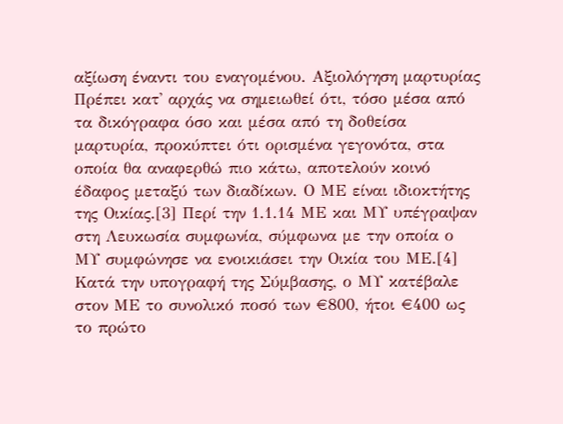αξίωση έναντι του εναγομένου. Αξιολόγηση μαρτυρίας Πρέπει κατ' αρχάς να σημειωθεί ότι, τόσο μέσα από τα δικόγραφα όσο και μέσα από τη δοθείσα μαρτυρία, προκύπτει ότι ορισμένα γεγονότα, στα οποία θα αναφερθώ πιο κάτω, αποτελούν κοινό έδαφος μεταξύ των διαδίκων. Ο ΜΕ είναι ιδιοκτήτης της Οικίας.[3] Περί την 1.1.14 ΜΕ και ΜΥ υπέγραψαν στη Λευκωσία συμφωνία, σύμφωνα με την οποία ο ΜΥ συμφώνησε να ενοικιάσει την Οικία του ΜΕ.[4] Κατά την υπογραφή της Σύμβασης, ο ΜΥ κατέβαλε στον ΜΕ το συνολικό ποσό των €800, ήτοι €400 ως το πρώτο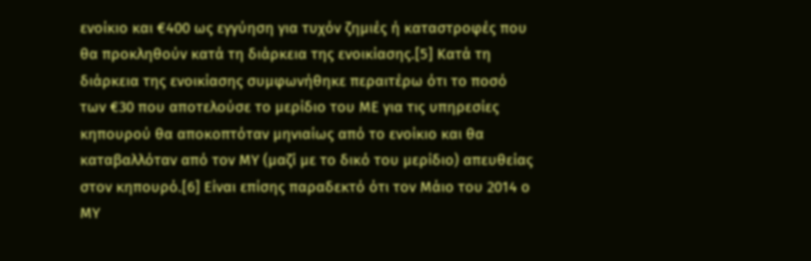ενοίκιο και €400 ως εγγύηση για τυχόν ζημιές ή καταστροφές που θα προκληθούν κατά τη διάρκεια της ενοικίασης.[5] Κατά τη διάρκεια της ενοικίασης συμφωνήθηκε περαιτέρω ότι το ποσό των €30 που αποτελούσε το μερίδιο του ΜΕ για τις υπηρεσίες κηπουρού θα αποκοπτόταν μηνιαίως από το ενοίκιο και θα καταβαλλόταν από τον ΜΥ (μαζί με το δικό του μερίδιο) απευθείας στον κηπουρό.[6] Είναι επίσης παραδεκτό ότι τον Μάιο του 2014 ο ΜΥ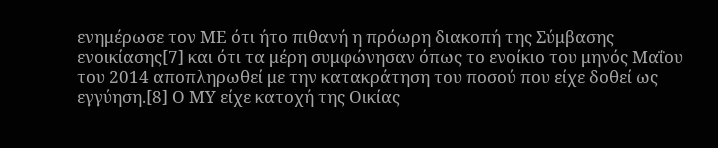ενημέρωσε τον ΜΕ ότι ήτο πιθανή η πρόωρη διακοπή της Σύμβασης ενοικίασης[7] και ότι τα μέρη συμφώνησαν όπως το ενοίκιο του μηνός Μαΐου του 2014 αποπληρωθεί με την κατακράτηση του ποσού που είχε δοθεί ως εγγύηση.[8] Ο ΜΥ είχε κατοχή της Οικίας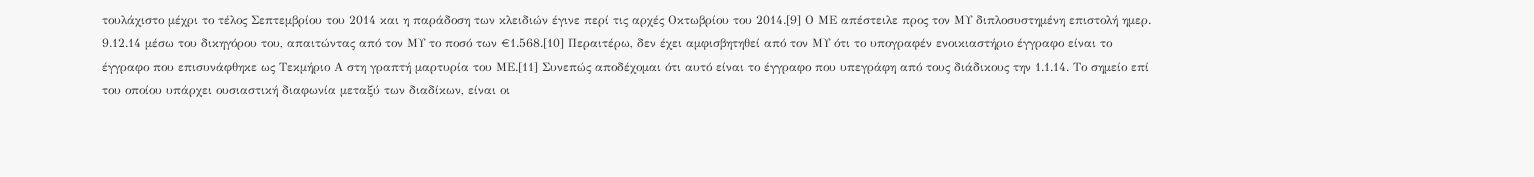τουλάχιστο μέχρι το τέλος Σεπτεμβρίου του 2014 και η παράδοση των κλειδιών έγινε περί τις αρχές Οκτωβρίου του 2014.[9] Ο ΜΕ απέστειλε προς τον ΜΥ διπλοσυστημένη επιστολή ημερ. 9.12.14 μέσω του δικηγόρου του, απαιτώντας από τον ΜΥ το ποσό των €1.568.[10] Περαιτέρω, δεν έχει αμφισβητηθεί από τον ΜΥ ότι το υπογραφέν ενοικιαστήριο έγγραφο είναι το έγγραφο που επισυνάφθηκε ως Τεκμήριο Α στη γραπτή μαρτυρία του ΜΕ.[11] Συνεπώς αποδέχομαι ότι αυτό είναι το έγγραφο που υπεγράφη από τους διάδικους την 1.1.14. Το σημείο επί του οποίου υπάρχει ουσιαστική διαφωνία μεταξύ των διαδίκων, είναι οι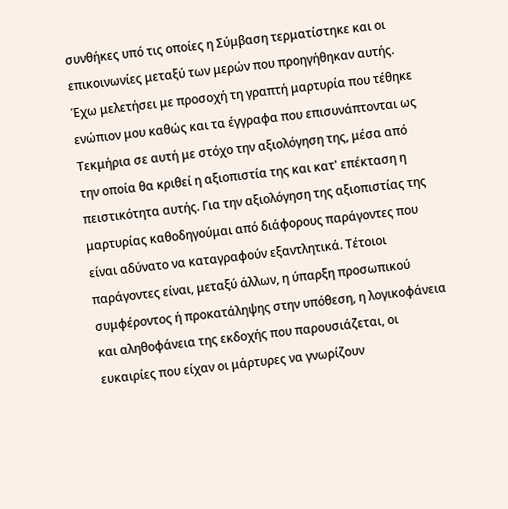συνθήκες υπό τις οποίες η Σύμβαση τερματίστηκε και οι επικοινωνίες μεταξύ των μερών που προηγήθηκαν αυτής. Έχω μελετήσει με προσοχή τη γραπτή μαρτυρία που τέθηκε ενώπιον μου καθώς και τα έγγραφα που επισυνάπτονται ως Τεκμήρια σε αυτή με στόχο την αξιολόγηση της, μέσα από την οποία θα κριθεί η αξιοπιστία της και κατ' επέκταση η πειστικότητα αυτής. Για την αξιολόγηση της αξιοπιστίας της μαρτυρίας καθοδηγούμαι από διάφορους παράγοντες που είναι αδύνατο να καταγραφούν εξαντλητικά. Τέτοιοι παράγοντες είναι, μεταξύ άλλων, η ύπαρξη προσωπικού συμφέροντος ή προκατάληψης στην υπόθεση, η λογικοφάνεια και αληθοφάνεια της εκδοχής που παρουσιάζεται, οι ευκαιρίες που είχαν οι μάρτυρες να γνωρίζουν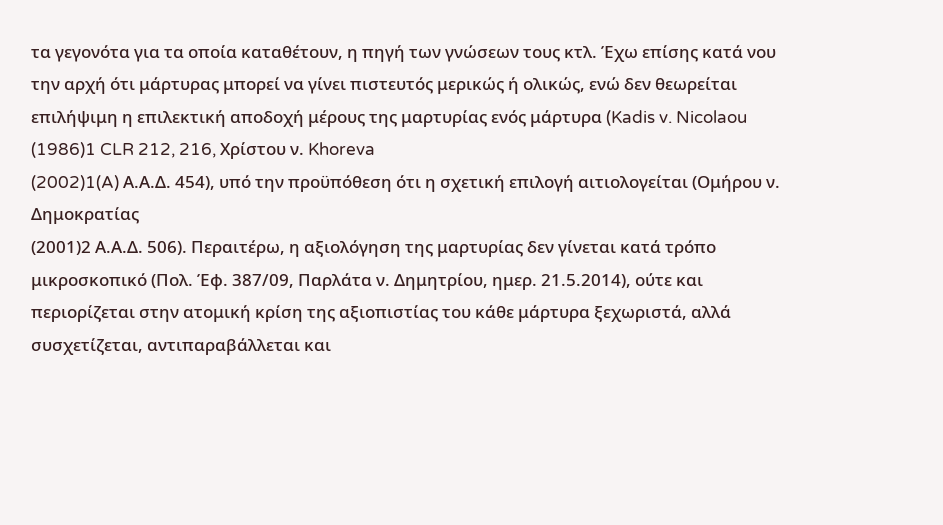τα γεγονότα για τα οποία καταθέτουν, η πηγή των γνώσεων τους κτλ. Έχω επίσης κατά νου την αρχή ότι μάρτυρας μπορεί να γίνει πιστευτός μερικώς ή ολικώς, ενώ δεν θεωρείται επιλήψιμη η επιλεκτική αποδοχή μέρους της μαρτυρίας ενός μάρτυρα (Kadis v. Nicolaou
(1986)1 CLR 212, 216, Χρίστου ν. Khoreva
(2002)1(A) Α.Α.Δ. 454), υπό την προϋπόθεση ότι η σχετική επιλογή αιτιολογείται (Ομήρου ν. Δημοκρατίας
(2001)2 Α.Α.Δ. 506). Περαιτέρω, η αξιολόγηση της μαρτυρίας δεν γίνεται κατά τρόπο μικροσκοπικό (Πολ. Έφ. 387/09, Παρλάτα ν. Δημητρίου, ημερ. 21.5.2014), ούτε και περιορίζεται στην ατομική κρίση της αξιοπιστίας του κάθε μάρτυρα ξεχωριστά, αλλά συσχετίζεται, αντιπαραβάλλεται και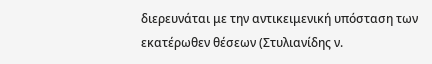διερευνάται με την αντικειμενική υπόσταση των εκατέρωθεν θέσεων (Στυλιανίδης ν.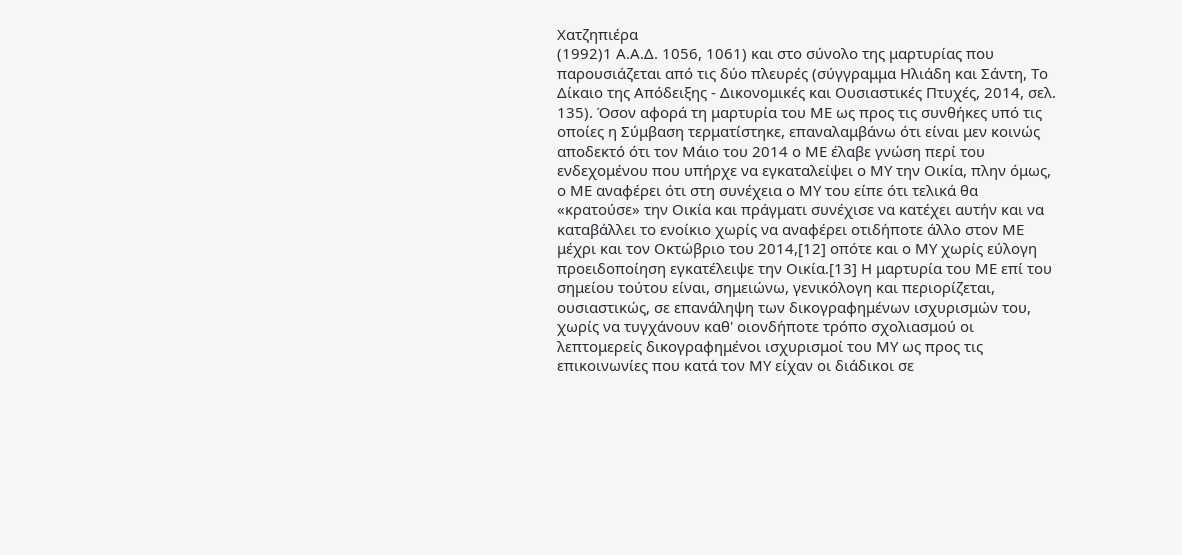Χατζηπιέρα
(1992)1 Α.Α.Δ. 1056, 1061) και στο σύνολο της μαρτυρίας που παρουσιάζεται από τις δύο πλευρές (σύγγραμμα Ηλιάδη και Σάντη, Το Δίκαιο της Απόδειξης - Δικονομικές και Ουσιαστικές Πτυχές, 2014, σελ. 135). Όσον αφορά τη μαρτυρία του ΜΕ ως προς τις συνθήκες υπό τις οποίες η Σύμβαση τερματίστηκε, επαναλαμβάνω ότι είναι μεν κοινώς αποδεκτό ότι τον Μάιο του 2014 ο ΜΕ έλαβε γνώση περί του ενδεχομένου που υπήρχε να εγκαταλείψει ο ΜΥ την Οικία, πλην όμως, ο ΜΕ αναφέρει ότι στη συνέχεια ο ΜΥ του είπε ότι τελικά θα «κρατούσε» την Οικία και πράγματι συνέχισε να κατέχει αυτήν και να καταβάλλει το ενοίκιο χωρίς να αναφέρει οτιδήποτε άλλο στον ΜΕ μέχρι και τον Οκτώβριο του 2014,[12] οπότε και ο ΜΥ χωρίς εύλογη προειδοποίηση εγκατέλειψε την Οικία.[13] Η μαρτυρία του ΜΕ επί του σημείου τούτου είναι, σημειώνω, γενικόλογη και περιορίζεται, ουσιαστικώς, σε επανάληψη των δικογραφημένων ισχυρισμών του, χωρίς να τυγχάνουν καθ' οιονδήποτε τρόπο σχολιασμού οι λεπτομερείς δικογραφημένοι ισχυρισμοί του ΜΥ ως προς τις επικοινωνίες που κατά τον ΜΥ είχαν οι διάδικοι σε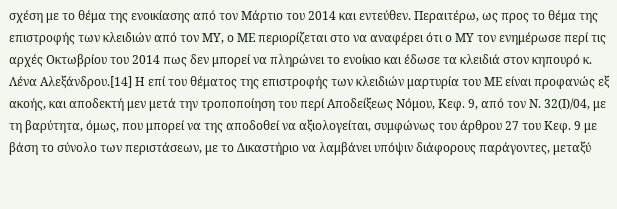σχέση με το θέμα της ενοικίασης από τον Μάρτιο του 2014 και εντεύθεν. Περαιτέρω, ως προς το θέμα της επιστροφής των κλειδιών από τον ΜΥ, ο ΜΕ περιορίζεται στο να αναφέρει ότι ο ΜΥ τον ενημέρωσε περί τις αρχές Οκτωβρίου του 2014 πως δεν μπορεί να πληρώνει το ενοίκιο και έδωσε τα κλειδιά στον κηπουρό κ. Λένα Αλεξάνδρου.[14] Η επί του θέματος της επιστροφής των κλειδιών μαρτυρία του ΜΕ είναι προφανώς εξ ακοής, και αποδεκτή μεν μετά την τροποποίηση του περί Αποδείξεως Νόμου, Κεφ. 9, από τον Ν. 32(Ι)/04, με τη βαρύτητα, όμως, που μπορεί να της αποδοθεί να αξιολογείται, συμφώνως του άρθρου 27 του Κεφ. 9 με βάση το σύνολο των περιστάσεων, με το Δικαστήριο να λαμβάνει υπόψιν διάφορους παράγοντες, μεταξύ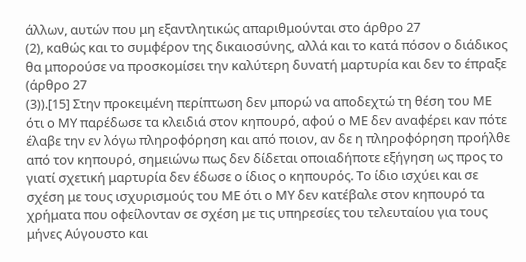άλλων, αυτών που μη εξαντλητικώς απαριθμούνται στο άρθρο 27
(2), καθώς και το συμφέρον της δικαιοσύνης, αλλά και το κατά πόσον ο διάδικος θα μπορούσε να προσκομίσει την καλύτερη δυνατή μαρτυρία και δεν το έπραξε (άρθρο 27
(3)).[15] Στην προκειμένη περίπτωση δεν μπορώ να αποδεχτώ τη θέση του ΜΕ ότι ο ΜΥ παρέδωσε τα κλειδιά στον κηπουρό, αφού ο ΜΕ δεν αναφέρει καν πότε έλαβε την εν λόγω πληροφόρηση και από ποιον, αν δε η πληροφόρηση προήλθε από τον κηπουρό, σημειώνω πως δεν δίδεται οποιαδήποτε εξήγηση ως προς το γιατί σχετική μαρτυρία δεν έδωσε ο ίδιος ο κηπουρός. Το ίδιο ισχύει και σε σχέση με τους ισχυρισμούς του ΜΕ ότι ο ΜΥ δεν κατέβαλε στον κηπουρό τα χρήματα που οφείλονταν σε σχέση με τις υπηρεσίες του τελευταίου για τους μήνες Αύγουστο και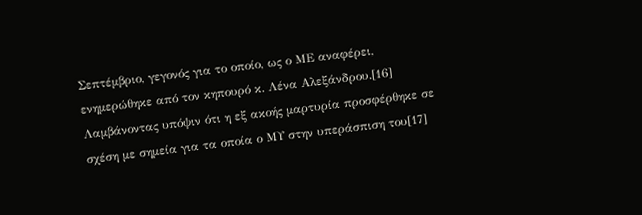Σεπτέμβριο, γεγονός για το οποίο, ως ο ΜΕ αναφέρει, ενημερώθηκε από τον κηπουρό κ. Λένα Αλεξάνδρου.[16] Λαμβάνοντας υπόψιν ότι η εξ ακοής μαρτυρία προσφέρθηκε σε σχέση με σημεία για τα οποία ο ΜΥ στην υπεράσπιση του[17]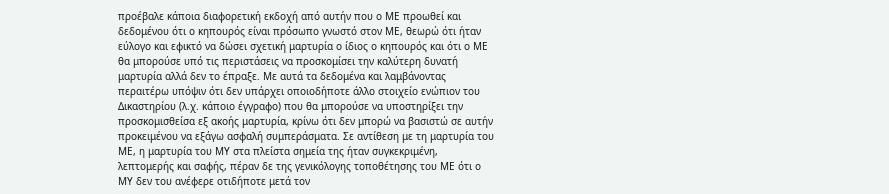προέβαλε κάποια διαφορετική εκδοχή από αυτήν που ο ΜΕ προωθεί και δεδομένου ότι ο κηπουρός είναι πρόσωπο γνωστό στον ΜΕ, θεωρώ ότι ήταν εύλογο και εφικτό να δώσει σχετική μαρτυρία ο ίδιος ο κηπουρός και ότι ο ΜΕ θα μπορούσε υπό τις περιστάσεις να προσκομίσει την καλύτερη δυνατή μαρτυρία αλλά δεν το έπραξε. Με αυτά τα δεδομένα και λαμβάνοντας περαιτέρω υπόψιν ότι δεν υπάρχει οποιοδήποτε άλλο στοιχείο ενώπιον του Δικαστηρίου (λ.χ. κάποιο έγγραφο) που θα μπορούσε να υποστηρίξει την προσκομισθείσα εξ ακοής μαρτυρία, κρίνω ότι δεν μπορώ να βασιστώ σε αυτήν προκειμένου να εξάγω ασφαλή συμπεράσματα. Σε αντίθεση με τη μαρτυρία του ΜΕ, η μαρτυρία του ΜΥ στα πλείστα σημεία της ήταν συγκεκριμένη, λεπτομερής και σαφής, πέραν δε της γενικόλογης τοποθέτησης του ΜΕ ότι ο ΜΥ δεν του ανέφερε οτιδήποτε μετά τον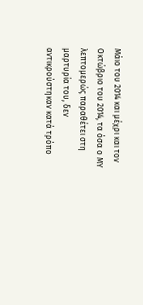Μάιο του 2014 και μέχρι και τον Οκτώβριο του 2014, τα όσα ο ΜΥ λεπτομερώς παραθέτει στη μαρτυρία του, δεν αντικρούστηκαν κατά τρόπο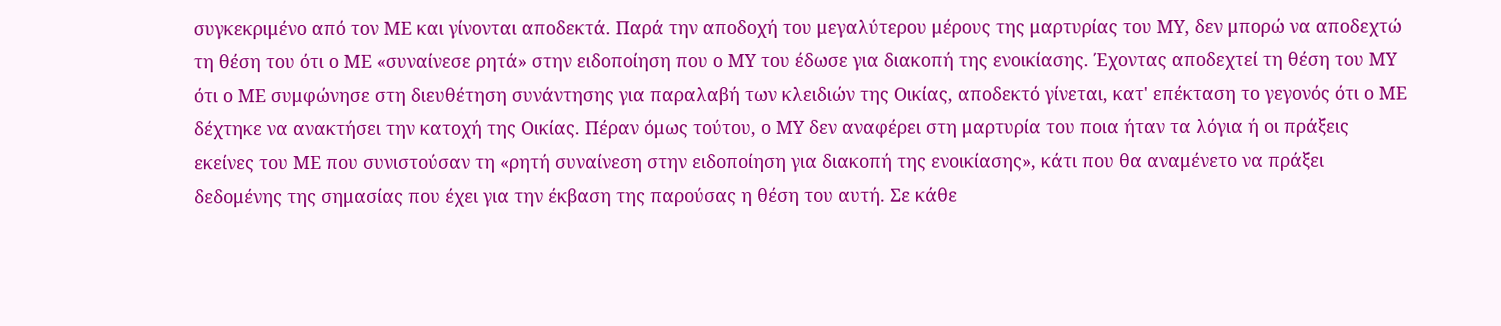συγκεκριμένο από τον ΜΕ και γίνονται αποδεκτά. Παρά την αποδοχή του μεγαλύτερου μέρους της μαρτυρίας του ΜΥ, δεν μπορώ να αποδεχτώ τη θέση του ότι ο ΜΕ «συναίνεσε ρητά» στην ειδοποίηση που ο ΜΥ του έδωσε για διακοπή της ενοικίασης. Έχοντας αποδεχτεί τη θέση του ΜΥ ότι ο ΜΕ συμφώνησε στη διευθέτηση συνάντησης για παραλαβή των κλειδιών της Οικίας, αποδεκτό γίνεται, κατ' επέκταση το γεγονός ότι ο ΜΕ δέχτηκε να ανακτήσει την κατοχή της Οικίας. Πέραν όμως τούτου, ο ΜΥ δεν αναφέρει στη μαρτυρία του ποια ήταν τα λόγια ή οι πράξεις εκείνες του ΜΕ που συνιστούσαν τη «ρητή συναίνεση στην ειδοποίηση για διακοπή της ενοικίασης», κάτι που θα αναμένετο να πράξει δεδομένης της σημασίας που έχει για την έκβαση της παρούσας η θέση του αυτή. Σε κάθε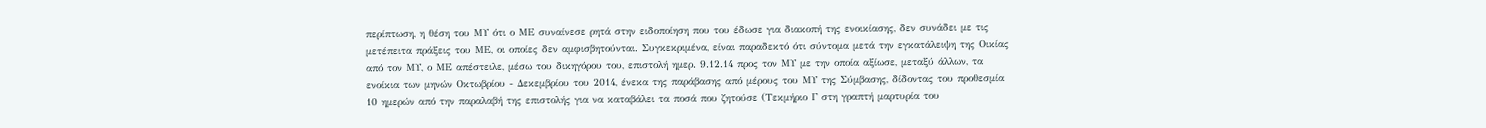περίπτωση, η θέση του ΜΥ ότι ο ΜΕ συναίνεσε ρητά στην ειδοποίηση που του έδωσε για διακοπή της ενοικίασης, δεν συνάδει με τις μετέπειτα πράξεις του ΜΕ, οι οποίες δεν αμφισβητούνται. Συγκεκριμένα, είναι παραδεκτό ότι σύντομα μετά την εγκατάλειψη της Οικίας από τον ΜΥ, ο ΜΕ απέστειλε, μέσω του δικηγόρου του, επιστολή ημερ. 9.12.14 προς τον ΜΥ με την οποία αξίωσε, μεταξύ άλλων, τα ενοίκια των μηνών Οκτωβρίου - Δεκεμβρίου του 2014, ένεκα της παράβασης από μέρους του ΜΥ της Σύμβασης, δίδοντας του προθεσμία 10 ημερών από την παραλαβή της επιστολής για να καταβάλει τα ποσά που ζητούσε (Τεκμήριο Γ στη γραπτή μαρτυρία του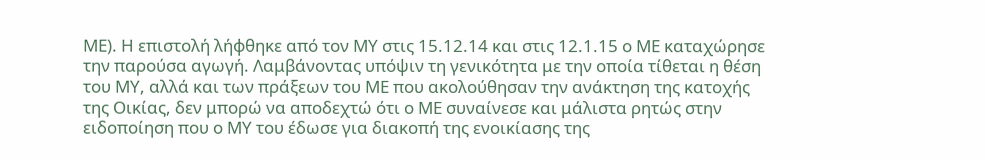ΜΕ). Η επιστολή λήφθηκε από τον ΜΥ στις 15.12.14 και στις 12.1.15 ο ΜΕ καταχώρησε την παρούσα αγωγή. Λαμβάνοντας υπόψιν τη γενικότητα με την οποία τίθεται η θέση του ΜΥ, αλλά και των πράξεων του ΜΕ που ακολούθησαν την ανάκτηση της κατοχής της Οικίας, δεν μπορώ να αποδεχτώ ότι ο ΜΕ συναίνεσε και μάλιστα ρητώς στην ειδοποίηση που ο ΜΥ του έδωσε για διακοπή της ενοικίασης της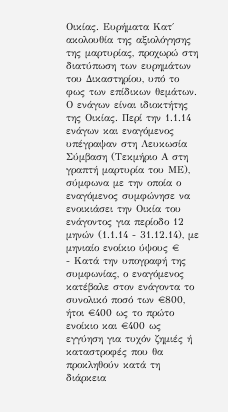Οικίας. Ευρήματα Κατ΄ ακολουθία της αξιολόγησης της μαρτυρίας, προχωρώ στη διατύπωση των ευρημάτων του Δικαστηρίου, υπό το φως των επίδικων θεμάτων. Ο ενάγων είναι ιδιοκτήτης της Οικίας. Περί την 1.1.14 ενάγων και εναγόμενος υπέγραψαν στη Λευκωσία Σύμβαση (Τεκμήριο Α στη γραπτή μαρτυρία του ΜΕ), σύμφωνα με την οποία ο εναγόμενος συμφώνησε να ενοικιάσει την Οικία του ενάγοντος για περίοδο 12 μηνών (1.1.14 - 31.12.14), με μηνιαίο ενοίκιο ύψους €
- Κατά την υπογραφή της συμφωνίας, ο εναγόμενος κατέβαλε στον ενάγοντα το συνολικό ποσό των €800, ήτοι €400 ως το πρώτο ενοίκιο και €400 ως εγγύηση για τυχόν ζημιές ή καταστροφές που θα προκληθούν κατά τη διάρκεια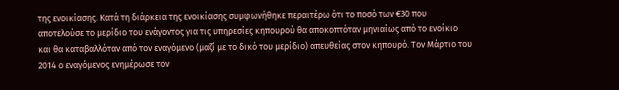της ενοικίασης. Κατά τη διάρκεια της ενοικίασης συμφωνήθηκε περαιτέρω ότι το ποσό των €30 που αποτελούσε το μερίδιο του ενάγοντος για τις υπηρεσίες κηπουρού θα αποκοπτόταν μηνιαίως από το ενοίκιο και θα καταβαλλόταν από τον εναγόμενο (μαζί με το δικό του μερίδιο) απευθείας στον κηπουρό. Τον Μάρτιο του 2014 ο εναγόμενος ενημέρωσε τον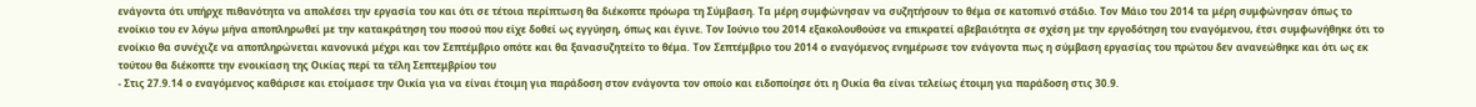ενάγοντα ότι υπήρχε πιθανότητα να απολέσει την εργασία του και ότι σε τέτοια περίπτωση θα διέκοπτε πρόωρα τη Σύμβαση. Τα μέρη συμφώνησαν να συζητήσουν το θέμα σε κατοπινό στάδιο. Τον Μάιο του 2014 τα μέρη συμφώνησαν όπως το ενοίκιο του εν λόγω μήνα αποπληρωθεί με την κατακράτηση του ποσού που είχε δοθεί ως εγγύηση, όπως και έγινε. Τον Ιούνιο του 2014 εξακολουθούσε να επικρατεί αβεβαιότητα σε σχέση με την εργοδότηση του εναγόμενου, έτσι συμφωνήθηκε ότι το ενοίκιο θα συνέχιζε να αποπληρώνεται κανονικά μέχρι και τον Σεπτέμβριο οπότε και θα ξανασυζητείτο το θέμα. Τον Σεπτέμβριο του 2014 ο εναγόμενος ενημέρωσε τον ενάγοντα πως η σύμβαση εργασίας του πρώτου δεν ανανεώθηκε και ότι ως εκ τούτου θα διέκοπτε την ενοικίαση της Οικίας περί τα τέλη Σεπτεμβρίου του
- Στις 27.9.14 ο εναγόμενος καθάρισε και ετοίμασε την Οικία για να είναι έτοιμη για παράδοση στον ενάγοντα τον οποίο και ειδοποίησε ότι η Οικία θα είναι τελείως έτοιμη για παράδοση στις 30.9.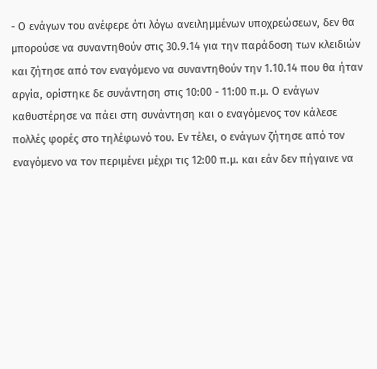- Ο ενάγων του ανέφερε ότι λόγω ανειλημμένων υποχρεώσεων, δεν θα μπορούσε να συναντηθούν στις 30.9.14 για την παράδοση των κλειδιών και ζήτησε από τον εναγόμενο να συναντηθούν την 1.10.14 που θα ήταν αργία, ορίστηκε δε συνάντηση στις 10:00 - 11:00 π.μ. Ο ενάγων καθυστέρησε να πάει στη συνάντηση και ο εναγόμενος τον κάλεσε πολλές φορές στο τηλέφωνό του. Εν τέλει, ο ενάγων ζήτησε από τον εναγόμενο να τον περιμένει μέχρι τις 12:00 π.μ. και εάν δεν πήγαινε να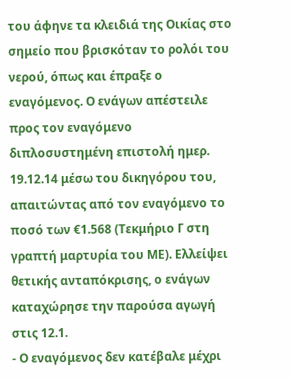του άφηνε τα κλειδιά της Οικίας στο σημείο που βρισκόταν το ρολόι του νερού, όπως και έπραξε ο εναγόμενος. Ο ενάγων απέστειλε προς τον εναγόμενο διπλοσυστημένη επιστολή ημερ. 19.12.14 μέσω του δικηγόρου του, απαιτώντας από τον εναγόμενο το ποσό των €1.568 (Τεκμήριο Γ στη γραπτή μαρτυρία του ΜΕ). Ελλείψει θετικής ανταπόκρισης, ο ενάγων καταχώρησε την παρούσα αγωγή στις 12.1.
- Ο εναγόμενος δεν κατέβαλε μέχρι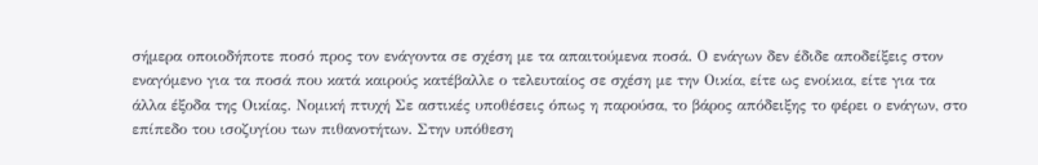σήμερα οποιοδήποτε ποσό προς τον ενάγοντα σε σχέση με τα απαιτούμενα ποσά. Ο ενάγων δεν έδιδε αποδείξεις στον εναγόμενο για τα ποσά που κατά καιρούς κατέβαλλε ο τελευταίος σε σχέση με την Οικία, είτε ως ενοίκια, είτε για τα άλλα έξοδα της Οικίας. Νομική πτυχή Σε αστικές υποθέσεις όπως η παρούσα, το βάρος απόδειξης το φέρει ο ενάγων, στο επίπεδο του ισοζυγίου των πιθανοτήτων. Στην υπόθεση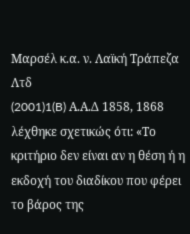Μαρσέλ κ.α. ν. Λαϊκή Τράπεζα Λτδ
(2001)1(B) Α.Α.Δ 1858, 1868 λέχθηκε σχετικώς ότι: «Το κριτήριο δεν είναι αν η θέση ή η εκδοχή του διαδίκου που φέρει το βάρος της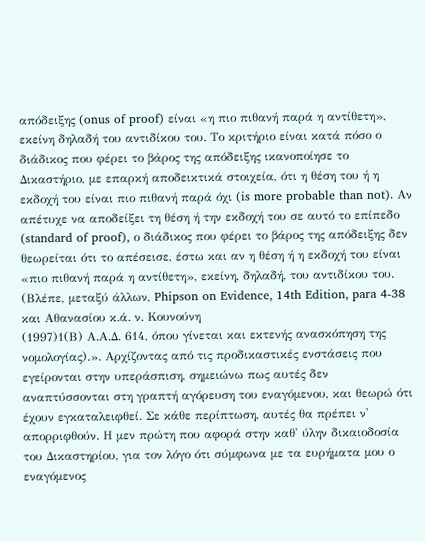απόδειξης (onus of proof) είναι «η πιο πιθανή παρά η αντίθετη», εκείνη δηλαδή του αντιδίκου του. Το κριτήριο είναι κατά πόσο ο διάδικος που φέρει το βάρος της απόδειξης ικανοποίησε το Δικαστήριο, με επαρκή αποδεικτικά στοιχεία, ότι η θέση του ή η εκδοχή του είναι πιο πιθανή παρά όχι (is more probable than not). Αν απέτυχε να αποδείξει τη θέση ή την εκδοχή του σε αυτό το επίπεδο (standard of proof), ο διάδικος που φέρει το βάρος της απόδειξης δεν θεωρείται ότι το απέσεισε, έστω και αν η θέση ή η εκδοχή του είναι «πιο πιθανή παρά η αντίθετη», εκείνη, δηλαδή, του αντιδίκου του. (Βλέπε, μεταξύ άλλων, Phipson on Evidence, 14th Edition, para 4-38 και Αθανασίου κ.ά. ν. Κουνούνη
(1997)1(Β) Α.Α.Δ. 614, όπου γίνεται και εκτενής ανασκόπηση της νομολογίας).». Αρχίζοντας από τις προδικαστικές ενστάσεις που εγείρονται στην υπεράσπιση, σημειώνω πως αυτές δεν αναπτύσσονται στη γραπτή αγόρευση του εναγόμενου, και θεωρώ ότι έχουν εγκαταλειφθεί. Σε κάθε περίπτωση, αυτές θα πρέπει ν' απορριφθούν. Η μεν πρώτη που αφορά στην καθ' ύλην δικαιοδοσία του Δικαστηρίου, για τον λόγο ότι σύμφωνα με τα ευρήματα μου ο εναγόμενος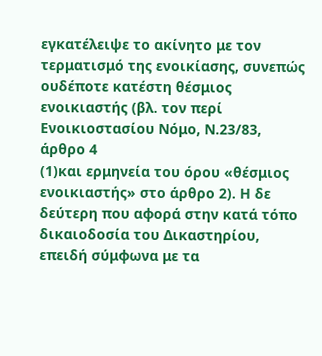εγκατέλειψε το ακίνητο με τον τερματισμό της ενοικίασης, συνεπώς ουδέποτε κατέστη θέσμιος ενοικιαστής (βλ. τον περί Ενοικιοστασίου Νόμο, Ν.23/83, άρθρο 4
(1)και ερμηνεία του όρου «θέσμιος ενοικιαστής» στο άρθρο 2). Η δε δεύτερη που αφορά στην κατά τόπο δικαιοδοσία του Δικαστηρίου, επειδή σύμφωνα με τα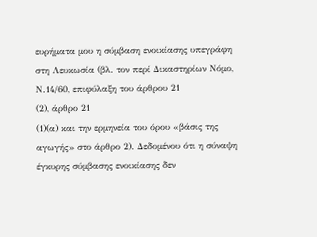ευρήματα μου η σύμβαση ενοικίασης υπεγράφη στη Λευκωσία (βλ. τον περί Δικαστηρίων Νόμο, Ν.14/60, επιφύλαξη του άρθρου 21
(2), άρθρο 21
(1)(α) και την ερμηνεία του όρου «βάσις της αγωγής» στο άρθρο 2). Δεδομένου ότι η σύναψη έγκυρης σύμβασης ενοικίασης δεν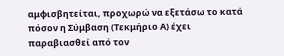αμφισβητείται, προχωρώ να εξετάσω το κατά πόσον η Σύμβαση (Τεκμήριο Α) έχει παραβιασθεί από τον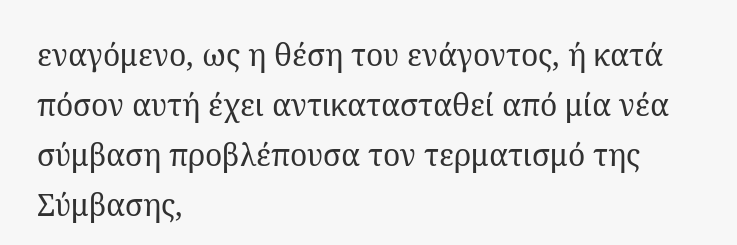εναγόμενο, ως η θέση του ενάγοντος, ή κατά πόσον αυτή έχει αντικατασταθεί από μία νέα σύμβαση προβλέπουσα τον τερματισμό της Σύμβασης,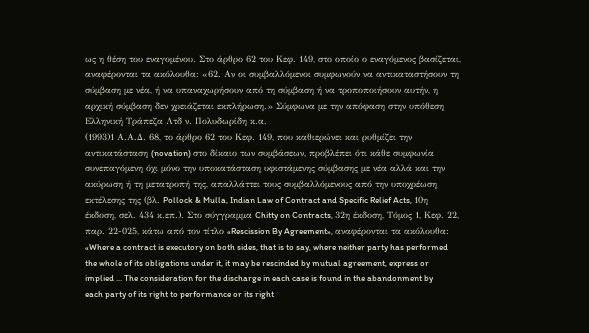ως η θέση του εναγομένου. Στο άρθρο 62 του Κεφ. 149, στο οποίο ο εναγόμενος βασίζεται, αναφέρονται τα ακόλουθα: «62. Αν οι συμβαλλόμενοι συμφωνούν να αντικαταστήσουν τη σύμβαση με νέα, ή να υπαναχωρήσουν από τη σύμβαση ή να τροποποιήσουν αυτήν, η αρχική σύμβαση δεν χρειάζεται εκπλήρωση.» Σύμφωνα με την απόφαση στην υπόθεση Ελληνική Τράπεζα Λτδ ν. Πολυδωρίδη κ.α.
(1993)1 Α.Α.Δ. 68, το άρθρο 62 του Κεφ. 149, που καθιερώνει και ρυθμίζει την αντικατάσταση (novation) στο δίκαιο των συμβάσεων, προβλέπει ότι κάθε συμφωνία συνεπαγόμενη όχι μόνο την υποκατάσταση υφιστάμενης σύμβασης με νέα αλλά και την ακύρωση ή τη μετατροπή της, απαλλάττει τους συμβαλλόμενους από την υποχρέωση εκτέλεσης της (βλ. Pollock & Mulla, Indian Law of Contract and Specific Relief Acts, 10η έκδοση, σελ. 434 κ.επ.). Στο σύγγραμμα Chitty on Contracts, 32η έκδοση, Τόμος 1, Κεφ. 22, παρ. 22-025, κάτω από τον τίτλο «Rescission By Agreement», αναφέρονται τα ακόλουθα: «Where a contract is executory on both sides, that is to say, where neither party has performed the whole of its obligations under it, it may be rescinded by mutual agreement, express or implied ... The consideration for the discharge in each case is found in the abandonment by each party of its right to performance or its right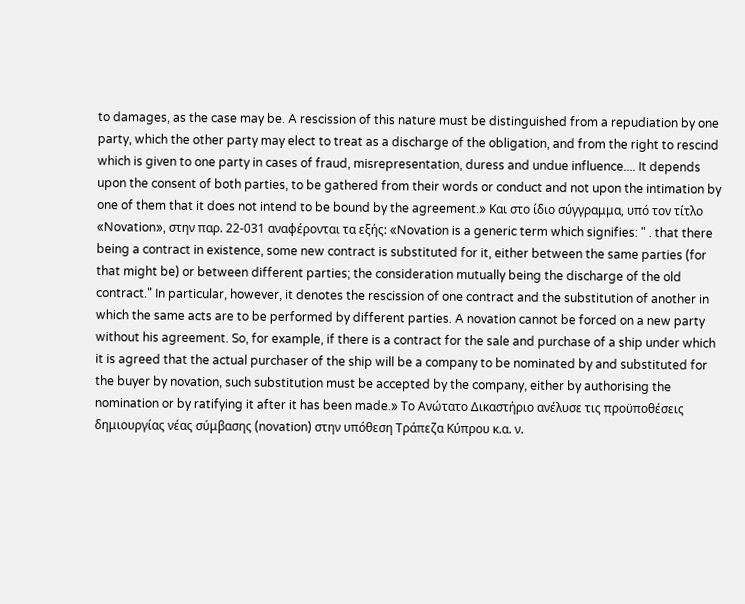to damages, as the case may be. A rescission of this nature must be distinguished from a repudiation by one party, which the other party may elect to treat as a discharge of the obligation, and from the right to rescind which is given to one party in cases of fraud, misrepresentation, duress and undue influence.... It depends upon the consent of both parties, to be gathered from their words or conduct and not upon the intimation by one of them that it does not intend to be bound by the agreement.» Και στο ίδιο σύγγραμμα, υπό τον τίτλο «Novation», στην παρ. 22-031 αναφέρονται τα εξής: «Novation is a generic term which signifies: " . that there being a contract in existence, some new contract is substituted for it, either between the same parties (for that might be) or between different parties; the consideration mutually being the discharge of the old contract." In particular, however, it denotes the rescission of one contract and the substitution of another in which the same acts are to be performed by different parties. A novation cannot be forced on a new party without his agreement. So, for example, if there is a contract for the sale and purchase of a ship under which it is agreed that the actual purchaser of the ship will be a company to be nominated by and substituted for the buyer by novation, such substitution must be accepted by the company, either by authorising the nomination or by ratifying it after it has been made.» Το Ανώτατο Δικαστήριο ανέλυσε τις προϋποθέσεις δημιουργίας νέας σύμβασης (novation) στην υπόθεση Τράπεζα Κύπρου κ.α. ν.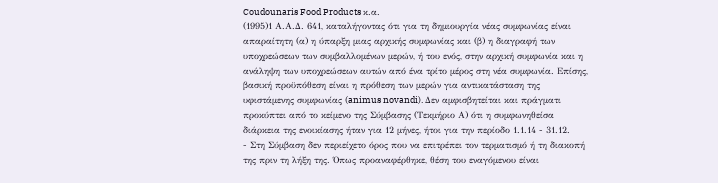Coudounaris Food Products κ.α.
(1995)1 Α.Α.Δ. 641, καταλήγοντας ότι για τη δημιουργία νέας συμφωνίας είναι απαραίτητη (α) η ύπαρξη μιας αρχικής συμφωνίας και (β) η διαγραφή των υποχρεώσεων των συμβαλλομένων μερών, ή του ενός, στην αρχική συμφωνία και η ανάληψη των υποχρεώσεων αυτών από ένα τρίτο μέρος στη νέα συμφωνία. Επίσης, βασική προϋπόθεση είναι η πρόθεση των μερών για αντικατάσταση της υφιστάμενης συμφωνίας (animus novandi). Δεν αμφισβητείται και πράγματι προκύπτει από το κείμενο της Σύμβασης (Τεκμήριο Α) ότι η συμφωνηθείσα διάρκεια της ενοικίασης ήταν για 12 μήνες, ήτοι για την περίοδο 1.1.14 - 31.12.
- Στη Σύμβαση δεν περιείχετο όρος που να επιτρέπει τον τερματισμό ή τη διακοπή της πριν τη λήξη της. Όπως προαναφέρθηκε, θέση του εναγόμενου είναι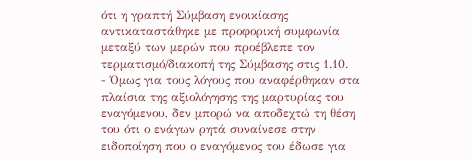ότι η γραπτή Σύμβαση ενοικίασης αντικαταστάθηκε με προφορική συμφωνία μεταξύ των μερών που προέβλεπε τον τερματισμό/διακοπή της Σύμβασης στις 1.10.
- Όμως για τους λόγους που αναφέρθηκαν στα πλαίσια της αξιολόγησης της μαρτυρίας του εναγόμενου, δεν μπορώ να αποδεχτώ τη θέση του ότι ο ενάγων ρητά συναίνεσε στην ειδοποίηση που ο εναγόμενος του έδωσε για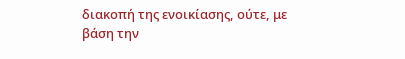διακοπή της ενοικίασης, ούτε, με βάση την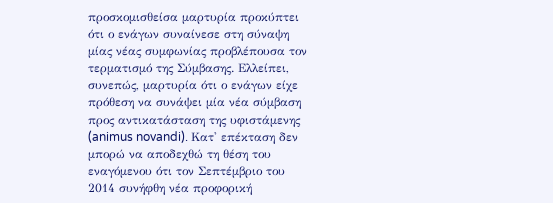προσκομισθείσα μαρτυρία προκύπτει ότι ο ενάγων συναίνεσε στη σύναψη μίας νέας συμφωνίας προβλέπουσα τον τερματισμό της Σύμβασης. Ελλείπει, συνεπώς, μαρτυρία ότι ο ενάγων είχε πρόθεση να συνάψει μία νέα σύμβαση προς αντικατάσταση της υφιστάμενης (animus novandi). Κατ' επέκταση δεν μπορώ να αποδεχθώ τη θέση του εναγόμενου ότι τον Σεπτέμβριο του 2014 συνήφθη νέα προφορική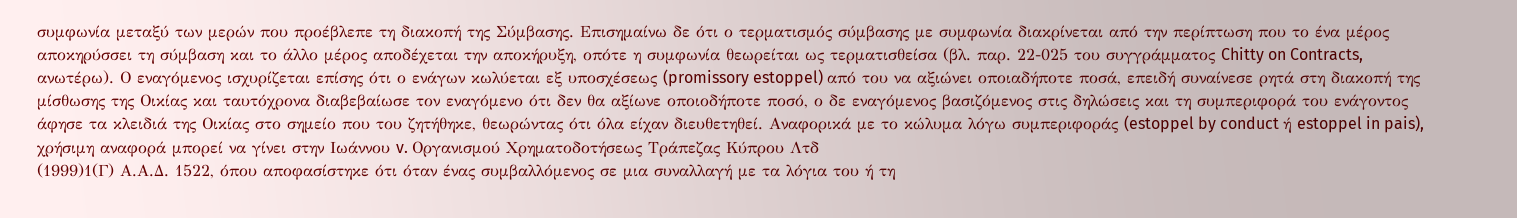συμφωνία μεταξύ των μερών που προέβλεπε τη διακοπή της Σύμβασης. Επισημαίνω δε ότι ο τερματισμός σύμβασης με συμφωνία διακρίνεται από την περίπτωση που το ένα μέρος αποκηρύσσει τη σύμβαση και το άλλο μέρος αποδέχεται την αποκήρυξη, οπότε η συμφωνία θεωρείται ως τερματισθείσα (βλ. παρ. 22-025 του συγγράμματος Chitty on Contracts, ανωτέρω). Ο εναγόμενος ισχυρίζεται επίσης ότι ο ενάγων κωλύεται εξ υποσχέσεως (promissory estoppel) από του να αξιώνει οποιαδήποτε ποσά, επειδή συναίνεσε ρητά στη διακοπή της μίσθωσης της Οικίας και ταυτόχρονα διαβεβαίωσε τον εναγόμενο ότι δεν θα αξίωνε οποιοδήποτε ποσό, ο δε εναγόμενος βασιζόμενος στις δηλώσεις και τη συμπεριφορά του ενάγοντος άφησε τα κλειδιά της Οικίας στο σημείο που του ζητήθηκε, θεωρώντας ότι όλα είχαν διευθετηθεί. Αναφορικά με το κώλυμα λόγω συμπεριφοράς (estoppel by conduct ή estoppel in pais), χρήσιμη αναφορά μπορεί να γίνει στην Ιωάννου v. Οργανισμού Χρηματοδοτήσεως Τράπεζας Κύπρου Λτδ
(1999)1(Γ) Α.Α.Δ. 1522, όπου αποφασίστηκε ότι όταν ένας συμβαλλόμενος σε μια συναλλαγή με τα λόγια του ή τη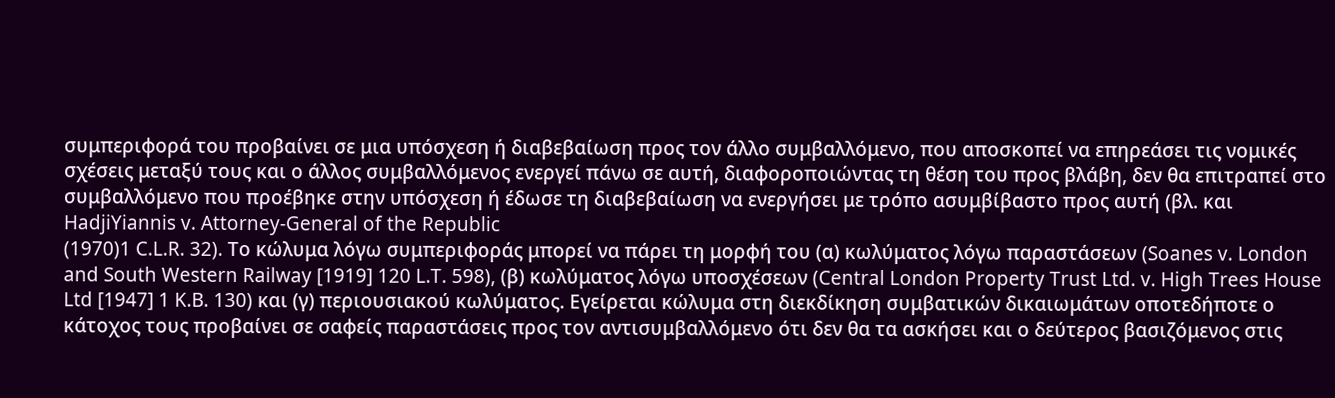συμπεριφορά του προβαίνει σε μια υπόσχεση ή διαβεβαίωση προς τον άλλο συμβαλλόμενο, που αποσκοπεί να επηρεάσει τις νομικές σχέσεις μεταξύ τους και ο άλλος συμβαλλόμενος ενεργεί πάνω σε αυτή, διαφοροποιώντας τη θέση του προς βλάβη, δεν θα επιτραπεί στο συμβαλλόμενο που προέβηκε στην υπόσχεση ή έδωσε τη διαβεβαίωση να ενεργήσει με τρόπο ασυμβίβαστο προς αυτή (βλ. και HadjiYiannis v. Attorney-General of the Republic
(1970)1 C.L.R. 32). Το κώλυμα λόγω συμπεριφοράς μπορεί να πάρει τη μορφή του (α) κωλύματος λόγω παραστάσεων (Soanes v. London and South Western Railway [1919] 120 L.T. 598), (β) κωλύματος λόγω υποσχέσεων (Central London Property Trust Ltd. v. High Trees House Ltd [1947] 1 K.B. 130) και (γ) περιουσιακού κωλύματος. Εγείρεται κώλυμα στη διεκδίκηση συμβατικών δικαιωμάτων οποτεδήποτε ο κάτοχος τους προβαίνει σε σαφείς παραστάσεις προς τον αντισυμβαλλόμενο ότι δεν θα τα ασκήσει και ο δεύτερος βασιζόμενος στις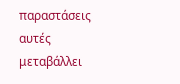παραστάσεις αυτές μεταβάλλει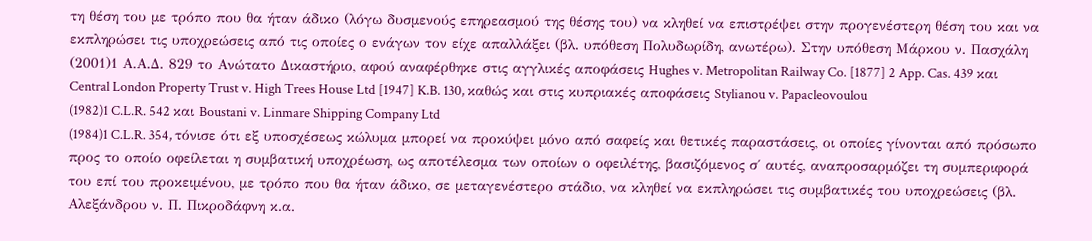τη θέση του με τρόπο που θα ήταν άδικο (λόγω δυσμενούς επηρεασμού της θέσης του) να κληθεί να επιστρέψει στην προγενέστερη θέση του και να εκπληρώσει τις υποχρεώσεις από τις οποίες ο ενάγων τον είχε απαλλάξει (βλ. υπόθεση Πολυδωρίδη, ανωτέρω). Στην υπόθεση Μάρκου ν. Πασχάλη
(2001)1 Α.Α.Δ. 829 το Ανώτατο Δικαστήριο, αφού αναφέρθηκε στις αγγλικές αποφάσεις Hughes v. Metropolitan Railway Co. [1877] 2 App. Cas. 439 και Central London Property Trust v. High Trees House Ltd [1947] K.B. 130, καθώς και στις κυπριακές αποφάσεις Stylianou v. Papacleovoulou
(1982)1 C.L.R. 542 και Boustani v. Linmare Shipping Company Ltd
(1984)1 C.L.R. 354, τόνισε ότι εξ υποσχέσεως κώλυμα μπορεί να προκύψει μόνο από σαφείς και θετικές παραστάσεις, οι οποίες γίνονται από πρόσωπο προς το οποίο οφείλεται η συμβατική υποχρέωση, ως αποτέλεσμα των οποίων ο οφειλέτης, βασιζόμενος σ΄ αυτές, αναπροσαρμόζει τη συμπεριφορά του επί του προκειμένου, με τρόπο που θα ήταν άδικο, σε μεταγενέστερο στάδιο, να κληθεί να εκπληρώσει τις συμβατικές του υποχρεώσεις (βλ. Αλεξάνδρου ν. Π. Πικροδάφνη κ.α.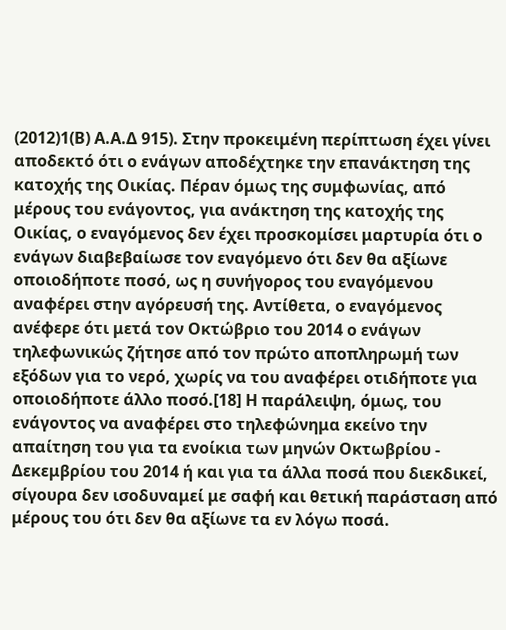(2012)1(Β) Α.Α.Δ 915). Στην προκειμένη περίπτωση έχει γίνει αποδεκτό ότι ο ενάγων αποδέχτηκε την επανάκτηση της κατοχής της Οικίας. Πέραν όμως της συμφωνίας, από μέρους του ενάγοντος, για ανάκτηση της κατοχής της Οικίας, ο εναγόμενος δεν έχει προσκομίσει μαρτυρία ότι ο ενάγων διαβεβαίωσε τον εναγόμενο ότι δεν θα αξίωνε οποιοδήποτε ποσό, ως η συνήγορος του εναγόμενου αναφέρει στην αγόρευσή της. Αντίθετα, ο εναγόμενος ανέφερε ότι μετά τον Οκτώβριο του 2014 ο ενάγων τηλεφωνικώς ζήτησε από τον πρώτο αποπληρωμή των εξόδων για το νερό, χωρίς να του αναφέρει οτιδήποτε για οποιοδήποτε άλλο ποσό.[18] Η παράλειψη, όμως, του ενάγοντος να αναφέρει στο τηλεφώνημα εκείνο την απαίτηση του για τα ενοίκια των μηνών Οκτωβρίου - Δεκεμβρίου του 2014 ή και για τα άλλα ποσά που διεκδικεί, σίγουρα δεν ισοδυναμεί με σαφή και θετική παράσταση από μέρους του ότι δεν θα αξίωνε τα εν λόγω ποσά.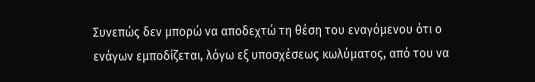Συνεπώς δεν μπορώ να αποδεχτώ τη θέση του εναγόμενου ότι ο ενάγων εμποδίζεται, λόγω εξ υποσχέσεως κωλύματος, από του να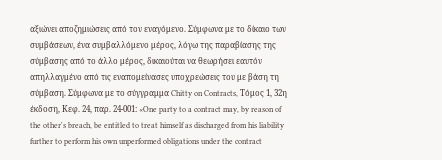αξιώνει αποζημιώσεις από τον εναγόμενο. Σύμφωνα με το δίκαιο των συμβάσεων, ένα συμβαλλόμενο μέρος, λόγω της παραβίασης της σύμβασης από το άλλο μέρος, δικαιούται να θεωρήσει εαυτόν απηλλαγμένο από τις εναπομείνασες υποχρεώσεις του με βάση τη σύμβαση. Σύμφωνα με το σύγγραμμα Chitty on Contracts, Τόμος 1, 32η έκδοση, Κεφ. 24, παρ. 24-001: «One party to a contract may, by reason of the other's breach, be entitled to treat himself as discharged from his liability further to perform his own unperformed obligations under the contract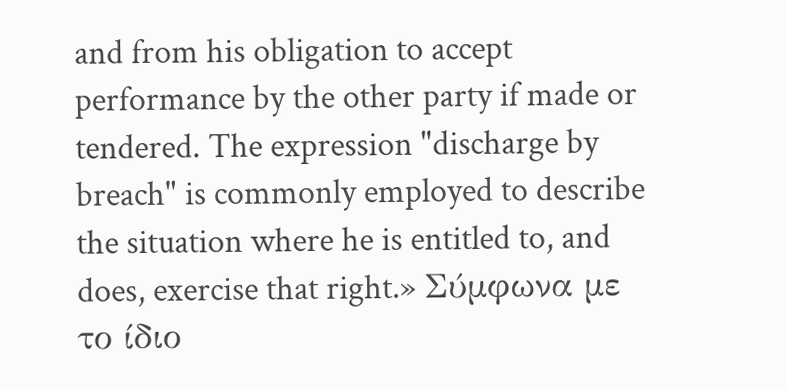and from his obligation to accept performance by the other party if made or tendered. The expression "discharge by breach" is commonly employed to describe the situation where he is entitled to, and does, exercise that right.» Σύμφωνα με το ίδιο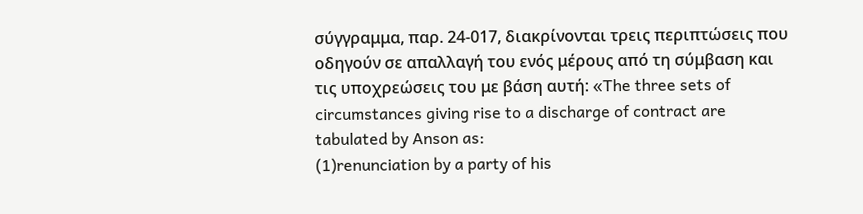σύγγραμμα, παρ. 24-017, διακρίνονται τρεις περιπτώσεις που οδηγούν σε απαλλαγή του ενός μέρους από τη σύμβαση και τις υποχρεώσεις του με βάση αυτή: «The three sets of circumstances giving rise to a discharge of contract are tabulated by Anson as:
(1)renunciation by a party of his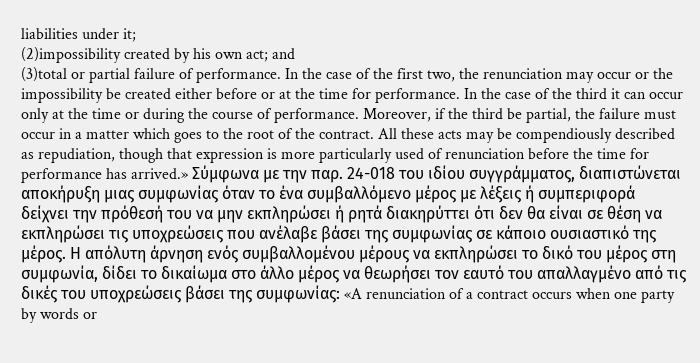liabilities under it;
(2)impossibility created by his own act; and
(3)total or partial failure of performance. In the case of the first two, the renunciation may occur or the impossibility be created either before or at the time for performance. In the case of the third it can occur only at the time or during the course of performance. Moreover, if the third be partial, the failure must occur in a matter which goes to the root of the contract. All these acts may be compendiously described as repudiation, though that expression is more particularly used of renunciation before the time for performance has arrived.» Σύμφωνα με την παρ. 24-018 του ιδίου συγγράμματος, διαπιστώνεται αποκήρυξη μιας συμφωνίας όταν το ένα συμβαλλόμενο μέρος με λέξεις ή συμπεριφορά δείχνει την πρόθεσή του να μην εκπληρώσει ή ρητά διακηρύττει ότι δεν θα είναι σε θέση να εκπληρώσει τις υποχρεώσεις που ανέλαβε βάσει της συμφωνίας σε κάποιο ουσιαστικό της μέρος. Η απόλυτη άρνηση ενός συμβαλλομένου μέρους να εκπληρώσει το δικό του μέρος στη συμφωνία, δίδει το δικαίωμα στο άλλο μέρος να θεωρήσει τον εαυτό του απαλλαγμένο από τις δικές του υποχρεώσεις βάσει της συμφωνίας: «A renunciation of a contract occurs when one party by words or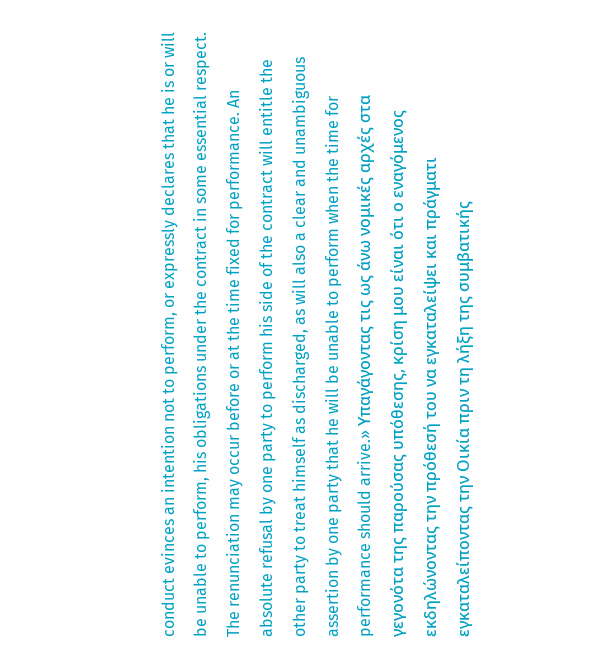conduct evinces an intention not to perform, or expressly declares that he is or will be unable to perform, his obligations under the contract in some essential respect. The renunciation may occur before or at the time fixed for performance. An absolute refusal by one party to perform his side of the contract will entitle the other party to treat himself as discharged, as will also a clear and unambiguous assertion by one party that he will be unable to perform when the time for performance should arrive.» Υπαγάγοντας τις ως άνω νομικές αρχές στα γεγονότα της παρούσας υπόθεσης, κρίση μου είναι ότι ο εναγόμενος εκδηλώνοντας την πρόθεσή του να εγκαταλείψει και πράγματι εγκαταλείποντας την Οικία πριν τη λήξη της συμβατικής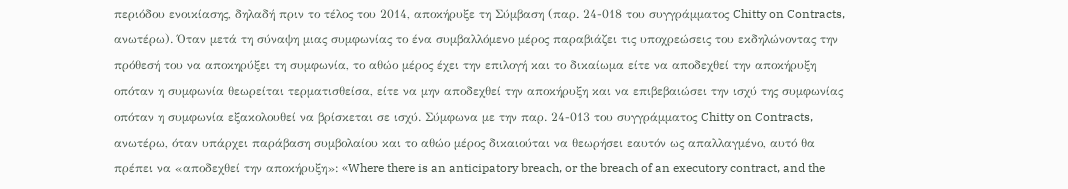περιόδου ενοικίασης, δηλαδή πριν το τέλος του 2014, αποκήρυξε τη Σύμβαση (παρ. 24-018 του συγγράμματος Chitty on Contracts, ανωτέρω). Όταν μετά τη σύναψη μιας συμφωνίας το ένα συμβαλλόμενο μέρος παραβιάζει τις υποχρεώσεις του εκδηλώνοντας την πρόθεσή του να αποκηρύξει τη συμφωνία, το αθώο μέρος έχει την επιλογή και το δικαίωμα είτε να αποδεχθεί την αποκήρυξη οπόταν η συμφωνία θεωρείται τερματισθείσα, είτε να μην αποδεχθεί την αποκήρυξη και να επιβεβαιώσει την ισχύ της συμφωνίας οπόταν η συμφωνία εξακολουθεί να βρίσκεται σε ισχύ. Σύμφωνα με την παρ. 24-013 του συγγράμματος Chitty on Contracts, ανωτέρω, όταν υπάρχει παράβαση συμβολαίου και το αθώο μέρος δικαιούται να θεωρήσει εαυτόν ως απαλλαγμένο, αυτό θα πρέπει να «αποδεχθεί την αποκήρυξη»: «Where there is an anticipatory breach, or the breach of an executory contract, and the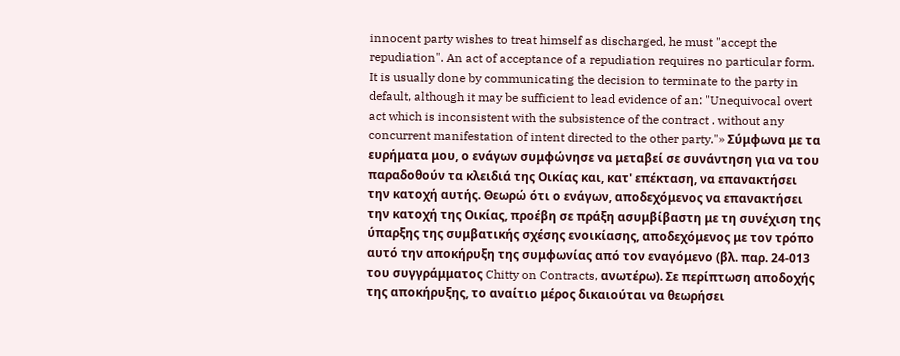innocent party wishes to treat himself as discharged, he must "accept the repudiation". An act of acceptance of a repudiation requires no particular form. It is usually done by communicating the decision to terminate to the party in default, although it may be sufficient to lead evidence of an: "Unequivocal overt act which is inconsistent with the subsistence of the contract . without any concurrent manifestation of intent directed to the other party."» Σύμφωνα με τα ευρήματα μου, ο ενάγων συμφώνησε να μεταβεί σε συνάντηση για να του παραδοθούν τα κλειδιά της Οικίας και, κατ' επέκταση, να επανακτήσει την κατοχή αυτής. Θεωρώ ότι ο ενάγων, αποδεχόμενος να επανακτήσει την κατοχή της Οικίας, προέβη σε πράξη ασυμβίβαστη με τη συνέχιση της ύπαρξης της συμβατικής σχέσης ενοικίασης, αποδεχόμενος με τον τρόπο αυτό την αποκήρυξη της συμφωνίας από τον εναγόμενο (βλ. παρ. 24-013 του συγγράμματος Chitty on Contracts, ανωτέρω). Σε περίπτωση αποδοχής της αποκήρυξης, το αναίτιο μέρος δικαιούται να θεωρήσει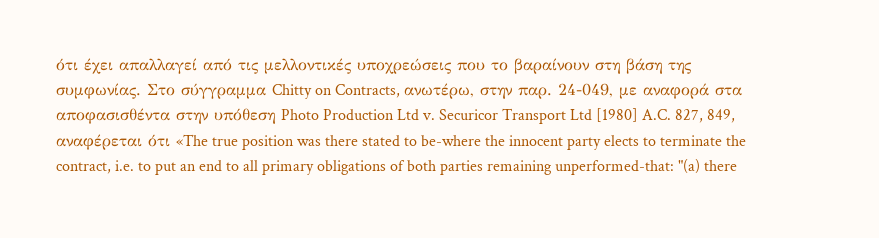ότι έχει απαλλαγεί από τις μελλοντικές υποχρεώσεις που το βαραίνουν στη βάση της συμφωνίας. Στο σύγγραμμα Chitty on Contracts, ανωτέρω, στην παρ. 24-049, με αναφορά στα αποφασισθέντα στην υπόθεση Photo Production Ltd v. Securicor Transport Ltd [1980] A.C. 827, 849, αναφέρεται ότι «The true position was there stated to be-where the innocent party elects to terminate the contract, i.e. to put an end to all primary obligations of both parties remaining unperformed-that: "(a) there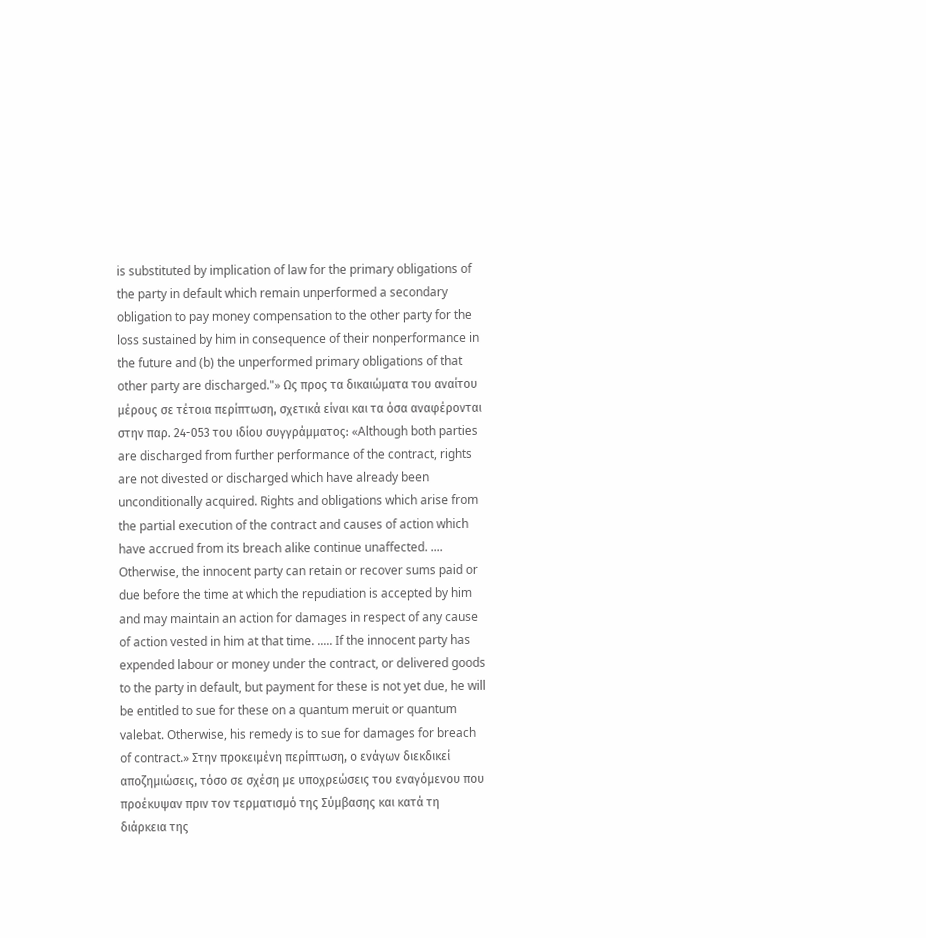is substituted by implication of law for the primary obligations of the party in default which remain unperformed a secondary obligation to pay money compensation to the other party for the loss sustained by him in consequence of their nonperformance in the future and (b) the unperformed primary obligations of that other party are discharged."» Ως προς τα δικαιώματα του αναίτου μέρους σε τέτοια περίπτωση, σχετικά είναι και τα όσα αναφέρονται στην παρ. 24-053 του ιδίου συγγράμματος: «Although both parties are discharged from further performance of the contract, rights are not divested or discharged which have already been unconditionally acquired. Rights and obligations which arise from the partial execution of the contract and causes of action which have accrued from its breach alike continue unaffected. .... Otherwise, the innocent party can retain or recover sums paid or due before the time at which the repudiation is accepted by him and may maintain an action for damages in respect of any cause of action vested in him at that time. ..... If the innocent party has expended labour or money under the contract, or delivered goods to the party in default, but payment for these is not yet due, he will be entitled to sue for these on a quantum meruit or quantum valebat. Otherwise, his remedy is to sue for damages for breach of contract.» Στην προκειμένη περίπτωση, ο ενάγων διεκδικεί αποζημιώσεις, τόσο σε σχέση με υποχρεώσεις του εναγόμενου που προέκυψαν πριν τον τερματισμό της Σύμβασης και κατά τη διάρκεια της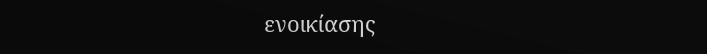ενοικίασης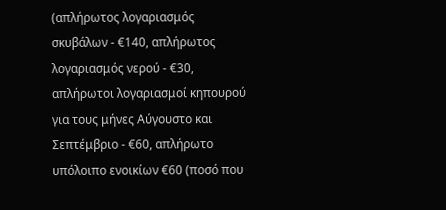(απλήρωτος λογαριασμός σκυβάλων - €140, απλήρωτος λογαριασμός νερού - €30, απλήρωτοι λογαριασμοί κηπουρού για τους μήνες Αύγουστο και Σεπτέμβριο - €60, απλήρωτο υπόλοιπο ενοικίων €60 (ποσό που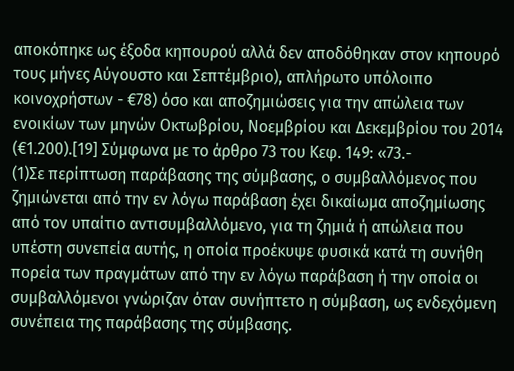αποκόπηκε ως έξοδα κηπουρού αλλά δεν αποδόθηκαν στον κηπουρό τους μήνες Αύγουστο και Σεπτέμβριο), απλήρωτο υπόλοιπο κοινοχρήστων - €78) όσο και αποζημιώσεις για την απώλεια των ενοικίων των μηνών Οκτωβρίου, Νοεμβρίου και Δεκεμβρίου του 2014 (€1.200).[19] Σύμφωνα με το άρθρο 73 του Κεφ. 149: «73.-
(1)Σε περίπτωση παράβασης της σύμβασης, ο συμβαλλόμενος που ζημιώνεται από την εν λόγω παράβαση έχει δικαίωμα αποζημίωσης από τον υπαίτιο αντισυμβαλλόμενο, για τη ζημιά ή απώλεια που υπέστη συνεπεία αυτής, η οποία προέκυψε φυσικά κατά τη συνήθη πορεία των πραγμάτων από την εν λόγω παράβαση ή την οποία οι συμβαλλόμενοι γνώριζαν όταν συνήπτετο η σύμβαση, ως ενδεχόμενη συνέπεια της παράβασης της σύμβασης.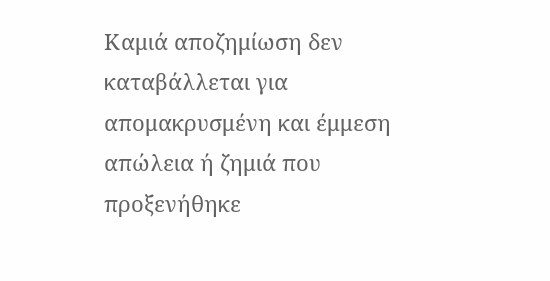Καμιά αποζημίωση δεν καταβάλλεται για απομακρυσμένη και έμμεση απώλεια ή ζημιά που προξενήθηκε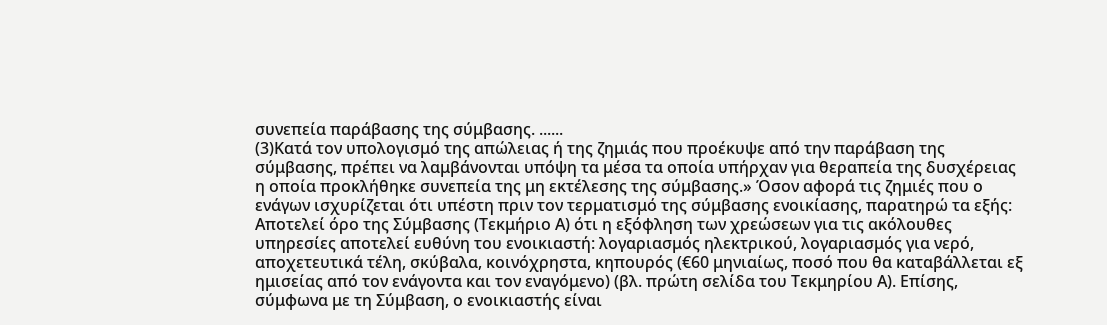συνεπεία παράβασης της σύμβασης. ......
(3)Κατά τον υπολογισμό της απώλειας ή της ζημιάς που προέκυψε από την παράβαση της σύμβασης, πρέπει να λαμβάνονται υπόψη τα μέσα τα οποία υπήρχαν για θεραπεία της δυσχέρειας η οποία προκλήθηκε συνεπεία της μη εκτέλεσης της σύμβασης.» Όσον αφορά τις ζημιές που ο ενάγων ισχυρίζεται ότι υπέστη πριν τον τερματισμό της σύμβασης ενοικίασης, παρατηρώ τα εξής: Αποτελεί όρο της Σύμβασης (Τεκμήριο Α) ότι η εξόφληση των χρεώσεων για τις ακόλουθες υπηρεσίες αποτελεί ευθύνη του ενοικιαστή: λογαριασμός ηλεκτρικού, λογαριασμός για νερό, αποχετευτικά τέλη, σκύβαλα, κοινόχρηστα, κηπουρός (€60 μηνιαίως, ποσό που θα καταβάλλεται εξ ημισείας από τον ενάγοντα και τον εναγόμενο) (βλ. πρώτη σελίδα του Τεκμηρίου Α). Επίσης, σύμφωνα με τη Σύμβαση, ο ενοικιαστής είναι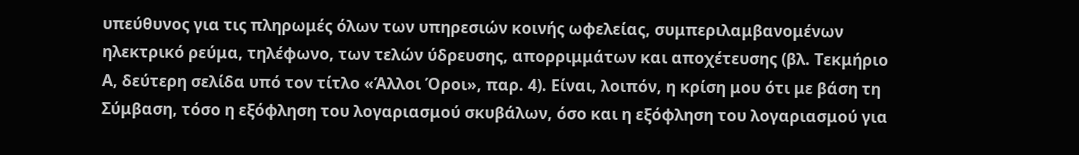υπεύθυνος για τις πληρωμές όλων των υπηρεσιών κοινής ωφελείας, συμπεριλαμβανομένων ηλεκτρικό ρεύμα, τηλέφωνο, των τελών ύδρευσης, απορριμμάτων και αποχέτευσης (βλ. Τεκμήριο Α, δεύτερη σελίδα υπό τον τίτλο «Άλλοι Όροι», παρ. 4). Είναι, λοιπόν, η κρίση μου ότι με βάση τη Σύμβαση, τόσο η εξόφληση του λογαριασμού σκυβάλων, όσο και η εξόφληση του λογαριασμού για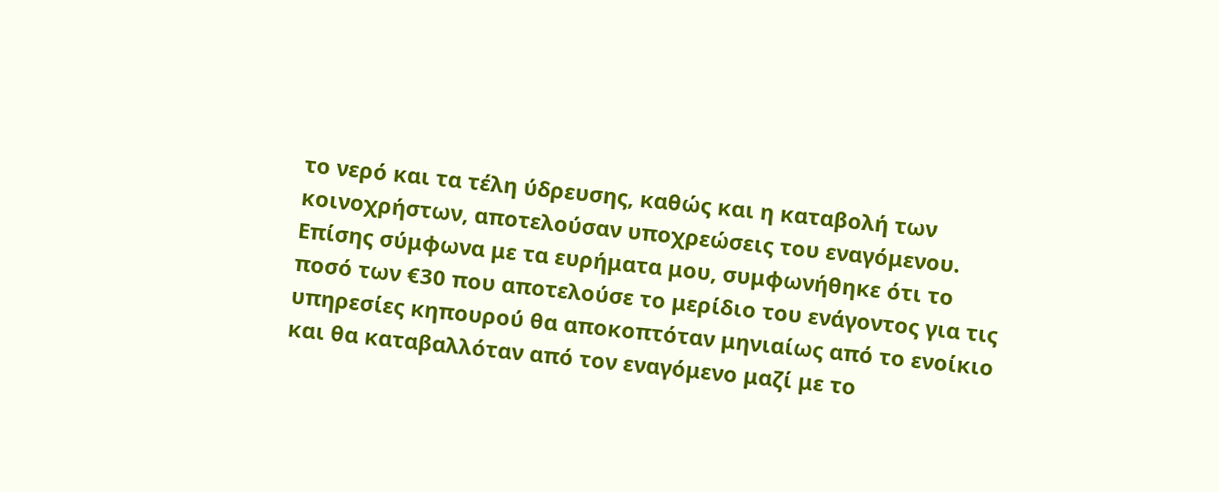το νερό και τα τέλη ύδρευσης, καθώς και η καταβολή των κοινοχρήστων, αποτελούσαν υποχρεώσεις του εναγόμενου. Επίσης σύμφωνα με τα ευρήματα μου, συμφωνήθηκε ότι το ποσό των €30 που αποτελούσε το μερίδιο του ενάγοντος για τις υπηρεσίες κηπουρού θα αποκοπτόταν μηνιαίως από το ενοίκιο και θα καταβαλλόταν από τον εναγόμενο μαζί με το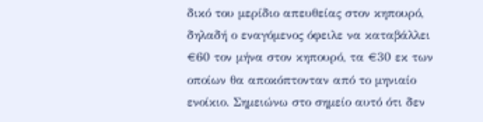δικό του μερίδιο απευθείας στον κηπουρό, δηλαδή ο εναγόμενος όφειλε να καταβάλλει €60 τον μήνα στον κηπουρό, τα €30 εκ των οποίων θα αποκόπτονταν από το μηνιαίο ενοίκιο. Σημειώνω στο σημείο αυτό ότι δεν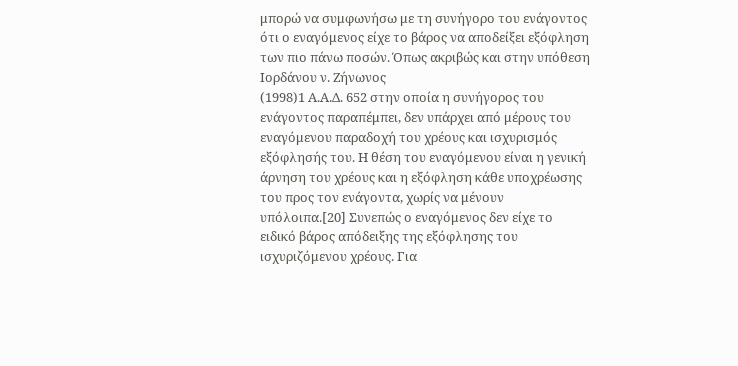μπορώ να συμφωνήσω με τη συνήγορο του ενάγοντος ότι ο εναγόμενος είχε το βάρος να αποδείξει εξόφληση των πιο πάνω ποσών. Όπως ακριβώς και στην υπόθεση Ιορδάνου ν. Ζήνωνος
(1998)1 Α.Α.Δ. 652 στην οποία η συνήγορος του ενάγοντος παραπέμπει, δεν υπάρχει από μέρους του εναγόμενου παραδοχή του χρέους και ισχυρισμός εξόφλησής του. Η θέση του εναγόμενου είναι η γενική άρνηση του χρέους και η εξόφληση κάθε υποχρέωσης του προς τον ενάγοντα, χωρίς να μένουν υπόλοιπα.[20] Συνεπώς ο εναγόμενος δεν είχε το ειδικό βάρος απόδειξης της εξόφλησης του ισχυριζόμενου χρέους. Για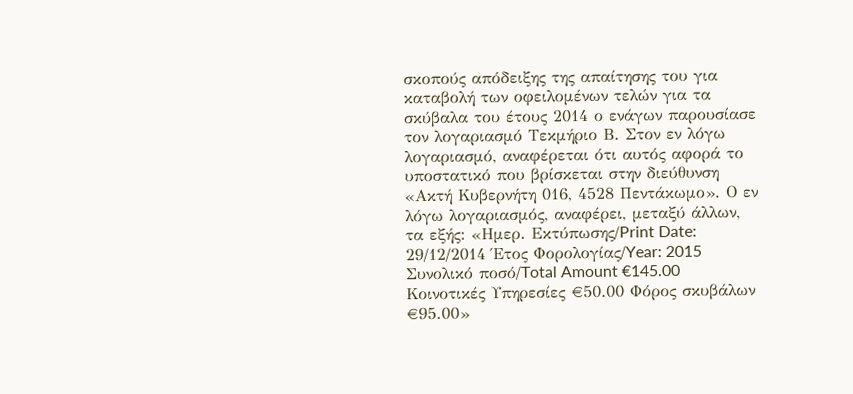σκοπούς απόδειξης της απαίτησης του για καταβολή των οφειλομένων τελών για τα σκύβαλα του έτους 2014 ο ενάγων παρουσίασε τον λογαριασμό Τεκμήριο Β. Στον εν λόγω λογαριασμό, αναφέρεται ότι αυτός αφορά το υποστατικό που βρίσκεται στην διεύθυνση «Ακτή Κυβερνήτη 016, 4528 Πεντάκωμο». Ο εν λόγω λογαριασμός, αναφέρει, μεταξύ άλλων, τα εξής: «Ημερ. Εκτύπωσης/Print Date: 29/12/2014 Έτος Φορολογίας/Year: 2015 Συνολικό ποσό/Total Amount €145.00 Κοινοτικές Υπηρεσίες €50.00 Φόρος σκυβάλων €95.00»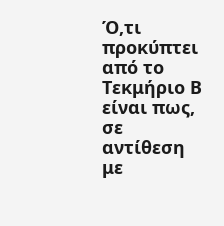Ό,τι προκύπτει από το Τεκμήριο Β είναι πως, σε αντίθεση με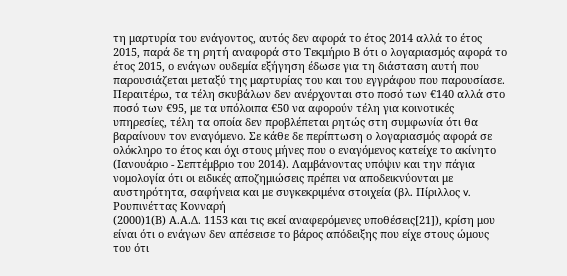τη μαρτυρία του ενάγοντος, αυτός δεν αφορά το έτος 2014 αλλά το έτος 2015, παρά δε τη ρητή αναφορά στο Τεκμήριο Β ότι ο λογαριασμός αφορά το έτος 2015, ο ενάγων ουδεμία εξήγηση έδωσε για τη διάσταση αυτή που παρουσιάζεται μεταξύ της μαρτυρίας του και του εγγράφου που παρουσίασε. Περαιτέρω, τα τέλη σκυβάλων δεν ανέρχονται στο ποσό των €140 αλλά στο ποσό των €95, με τα υπόλοιπα €50 να αφορούν τέλη για κοινοτικές υπηρεσίες, τέλη τα οποία δεν προβλέπεται ρητώς στη συμφωνία ότι θα βαραίνουν τον εναγόμενο. Σε κάθε δε περίπτωση ο λογαριασμός αφορά σε ολόκληρο το έτος και όχι στους μήνες που ο εναγόμενος κατείχε το ακίνητο (Ιανουάριο - Σεπτέμβριο του 2014). Λαμβάνοντας υπόψιν και την πάγια νομολογία ότι οι ειδικές αποζημιώσεις πρέπει να αποδεικνύονται με αυστηρότητα, σαφήνεια και με συγκεκριμένα στοιχεία (βλ. Πίριλλος v. Ρουπινέττας Κονναρή
(2000)1(Β) Α.Α.Δ. 1153 και τις εκεί αναφερόμενες υποθέσεις[21]), κρίση μου είναι ότι ο ενάγων δεν απέσεισε το βάρος απόδειξης που είχε στους ώμους του ότι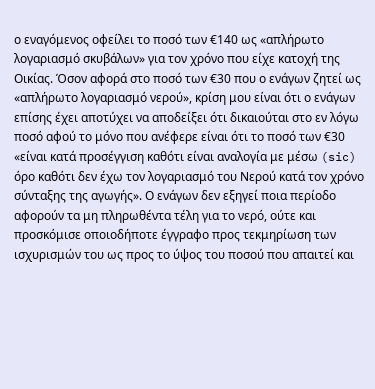ο εναγόμενος οφείλει το ποσό των €140 ως «απλήρωτο λογαριασμό σκυβάλων» για τον χρόνο που είχε κατοχή της Οικίας. Όσον αφορά στο ποσό των €30 που ο ενάγων ζητεί ως «απλήρωτο λογαριασμό νερού», κρίση μου είναι ότι ο ενάγων επίσης έχει αποτύχει να αποδείξει ότι δικαιούται στο εν λόγω ποσό αφού το μόνο που ανέφερε είναι ότι το ποσό των €30 «είναι κατά προσέγγιση καθότι είναι αναλογία με μέσω (sic) όρο καθότι δεν έχω τον λογαριασμό του Νερού κατά τον χρόνο σύνταξης της αγωγής». Ο ενάγων δεν εξηγεί ποια περίοδο αφορούν τα μη πληρωθέντα τέλη για το νερό, ούτε και προσκόμισε οποιοδήποτε έγγραφο προς τεκμηρίωση των ισχυρισμών του ως προς το ύψος του ποσού που απαιτεί και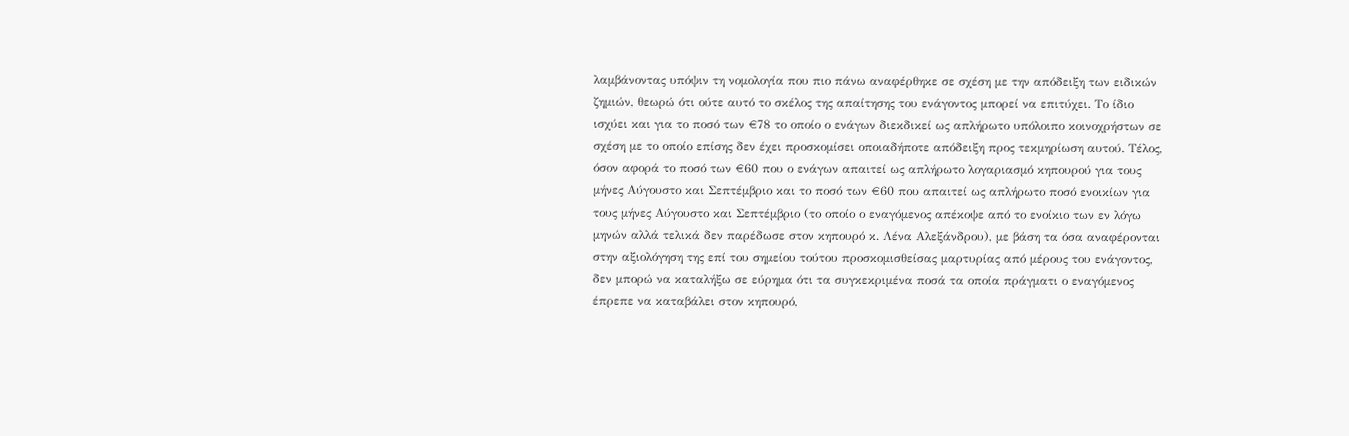λαμβάνοντας υπόψιν τη νομολογία που πιο πάνω αναφέρθηκε σε σχέση με την απόδειξη των ειδικών ζημιών, θεωρώ ότι ούτε αυτό το σκέλος της απαίτησης του ενάγοντος μπορεί να επιτύχει. Το ίδιο ισχύει και για το ποσό των €78 το οποίο ο ενάγων διεκδικεί ως απλήρωτο υπόλοιπο κοινοχρήστων σε σχέση με το οποίο επίσης δεν έχει προσκομίσει οποιαδήποτε απόδειξη προς τεκμηρίωση αυτού. Τέλος, όσον αφορά το ποσό των €60 που ο ενάγων απαιτεί ως απλήρωτο λογαριασμό κηπουρού για τους μήνες Αύγουστο και Σεπτέμβριο και το ποσό των €60 που απαιτεί ως απλήρωτο ποσό ενοικίων για τους μήνες Αύγουστο και Σεπτέμβριο (το οποίο ο εναγόμενος απέκοψε από το ενοίκιο των εν λόγω μηνών αλλά τελικά δεν παρέδωσε στον κηπουρό κ. Λένα Αλεξάνδρου), με βάση τα όσα αναφέρονται στην αξιολόγηση της επί του σημείου τούτου προσκομισθείσας μαρτυρίας από μέρους του ενάγοντος, δεν μπορώ να καταλήξω σε εύρημα ότι τα συγκεκριμένα ποσά τα οποία πράγματι ο εναγόμενος έπρεπε να καταβάλει στον κηπουρό,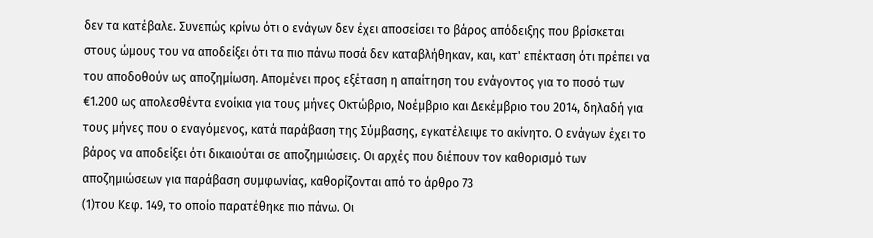δεν τα κατέβαλε. Συνεπώς κρίνω ότι ο ενάγων δεν έχει αποσείσει το βάρος απόδειξης που βρίσκεται στους ώμους του να αποδείξει ότι τα πιο πάνω ποσά δεν καταβλήθηκαν, και, κατ' επέκταση ότι πρέπει να του αποδοθούν ως αποζημίωση. Απομένει προς εξέταση η απαίτηση του ενάγοντος για το ποσό των €1.200 ως απολεσθέντα ενοίκια για τους μήνες Οκτώβριο, Νοέμβριο και Δεκέμβριο του 2014, δηλαδή για τους μήνες που ο εναγόμενος, κατά παράβαση της Σύμβασης, εγκατέλειψε το ακίνητο. Ο ενάγων έχει το βάρος να αποδείξει ότι δικαιούται σε αποζημιώσεις. Οι αρχές που διέπουν τον καθορισμό των αποζημιώσεων για παράβαση συμφωνίας, καθορίζονται από το άρθρο 73
(1)του Κεφ. 149, το οποίο παρατέθηκε πιο πάνω. Οι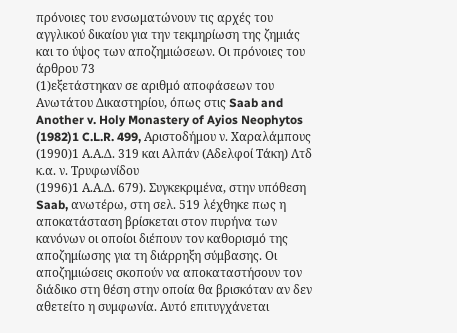πρόνοιες του ενσωματώνουν τις αρχές του αγγλικού δικαίου για την τεκμηρίωση της ζημιάς και το ύψος των αποζημιώσεων. Οι πρόνοιες του άρθρου 73
(1)εξετάστηκαν σε αριθμό αποφάσεων του Ανωτάτου Δικαστηρίου, όπως στις Saab and Another v. Holy Monastery of Ayios Neophytos
(1982)1 C.L.R. 499, Αριστοδήμου ν. Χαραλάμπους
(1990)1 Α.Α.Δ. 319 και Αλπάν (Αδελφοί Τάκη) Λτδ κ.α. ν. Τρυφωνίδου
(1996)1 Α.Α.Δ. 679). Συγκεκριμένα, στην υπόθεση Saab, ανωτέρω, στη σελ. 519 λέχθηκε πως η αποκατάσταση βρίσκεται στον πυρήνα των κανόνων οι οποίοι διέπουν τον καθορισμό της αποζημίωσης για τη διάρρηξη σύμβασης. Οι αποζημιώσεις σκοπούν να αποκαταστήσουν τον διάδικο στη θέση στην οποία θα βρισκόταν αν δεν αθετείτο η συμφωνία. Αυτό επιτυγχάνεται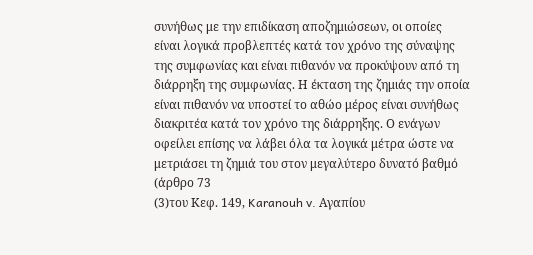συνήθως με την επιδίκαση αποζημιώσεων, οι οποίες είναι λογικά προβλεπτές κατά τον χρόνο της σύναψης της συμφωνίας και είναι πιθανόν να προκύψουν από τη διάρρηξη της συμφωνίας. Η έκταση της ζημιάς την οποία είναι πιθανόν να υποστεί το αθώο μέρος είναι συνήθως διακριτέα κατά τον χρόνο της διάρρηξης. Ο ενάγων οφείλει επίσης να λάβει όλα τα λογικά μέτρα ώστε να μετριάσει τη ζημιά του στον μεγαλύτερο δυνατό βαθμό (άρθρο 73
(3)του Κεφ. 149, Karanouh v. Αγαπίου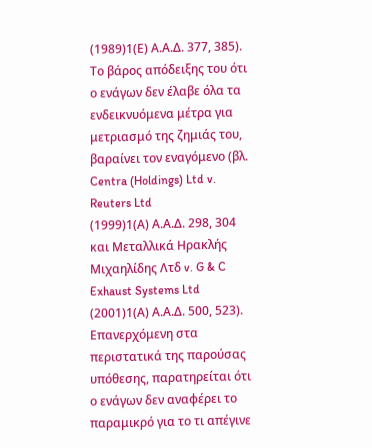(1989)1(Ε) Α.Α.Δ. 377, 385). Το βάρος απόδειξης του ότι ο ενάγων δεν έλαβε όλα τα ενδεικνυόμενα μέτρα για μετριασμό της ζημιάς του, βαραίνει τον εναγόμενο (βλ. Centra (Holdings) Ltd v. Reuters Ltd
(1999)1(Α) Α.Α.Δ. 298, 304 και Μεταλλικά Ηρακλής Μιχαηλίδης Λτδ v. G & C Exhaust Systems Ltd
(2001)1(Α) Α.Α.Δ. 500, 523). Επανερχόμενη στα περιστατικά της παρούσας υπόθεσης, παρατηρείται ότι ο ενάγων δεν αναφέρει το παραμικρό για το τι απέγινε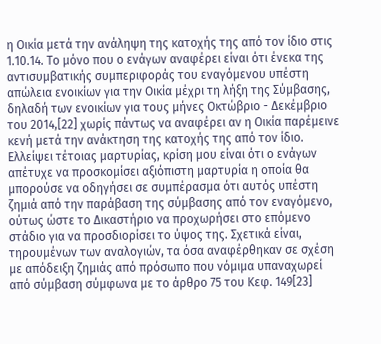η Οικία μετά την ανάληψη της κατοχής της από τον ίδιο στις 1.10.14. Το μόνο που ο ενάγων αναφέρει είναι ότι ένεκα της αντισυμβατικής συμπεριφοράς του εναγόμενου υπέστη απώλεια ενοικίων για την Οικία μέχρι τη λήξη της Σύμβασης, δηλαδή των ενοικίων για τους μήνες Οκτώβριο - Δεκέμβριο του 2014,[22] χωρίς πάντως να αναφέρει αν η Οικία παρέμεινε κενή μετά την ανάκτηση της κατοχής της από τον ίδιο. Ελλείψει τέτοιας μαρτυρίας, κρίση μου είναι ότι ο ενάγων απέτυχε να προσκομίσει αξιόπιστη μαρτυρία η οποία θα μπορούσε να οδηγήσει σε συμπέρασμα ότι αυτός υπέστη ζημιά από την παράβαση της σύμβασης από τον εναγόμενο, ούτως ώστε το Δικαστήριο να προχωρήσει στο επόμενο στάδιο για να προσδιορίσει το ύψος της. Σχετικά είναι, τηρουμένων των αναλογιών, τα όσα αναφέρθηκαν σε σχέση με απόδειξη ζημιάς από πρόσωπο που νόμιμα υπαναχωρεί από σύμβαση σύμφωνα με το άρθρο 75 του Κεφ. 149[23]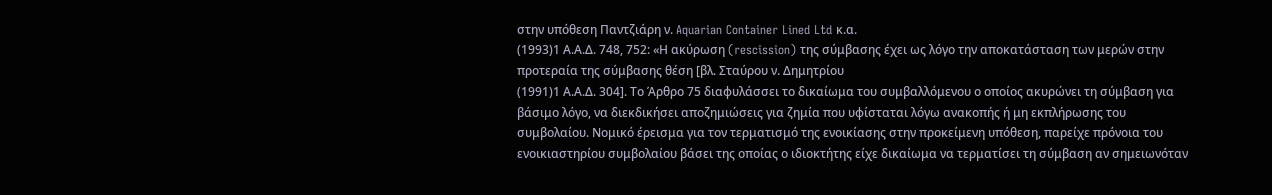στην υπόθεση Παντζιάρη ν. Aquarian Container Lined Ltd κ.α.
(1993)1 Α.Α.Δ. 748, 752: «Η ακύρωση (rescission) της σύμβασης έχει ως λόγο την αποκατάσταση των μερών στην προτεραία της σύμβασης θέση [βλ. Σταύρου ν. Δημητρίου
(1991)1 Α.Α.Δ. 304]. Το Άρθρο 75 διαφυλάσσει το δικαίωμα του συμβαλλόμενου ο οποίος ακυρώνει τη σύμβαση για βάσιμο λόγο, να διεκδικήσει αποζημιώσεις για ζημία που υφίσταται λόγω ανακοπής ή μη εκπλήρωσης του συμβολαίου. Νομικό έρεισμα για τον τερματισμό της ενοικίασης στην προκείμενη υπόθεση, παρείχε πρόνοια του ενοικιαστηρίου συμβολαίου βάσει της οποίας ο ιδιοκτήτης είχε δικαίωμα να τερματίσει τη σύμβαση αν σημειωνόταν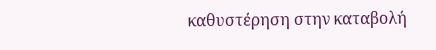καθυστέρηση στην καταβολή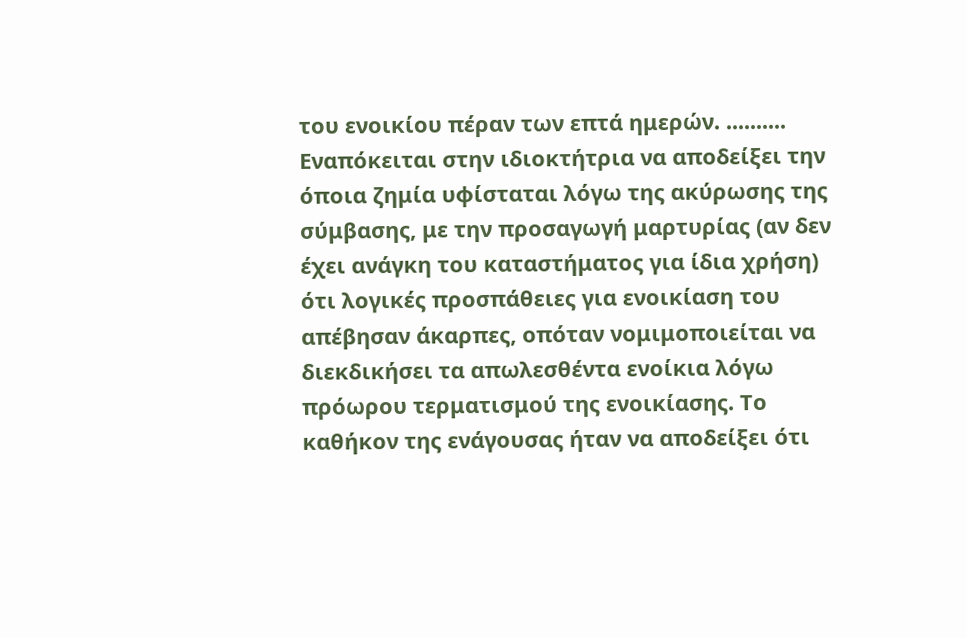του ενοικίου πέραν των επτά ημερών. .......... Εναπόκειται στην ιδιοκτήτρια να αποδείξει την όποια ζημία υφίσταται λόγω της ακύρωσης της σύμβασης, με την προσαγωγή μαρτυρίας (αν δεν έχει ανάγκη του καταστήματος για ίδια χρήση) ότι λογικές προσπάθειες για ενοικίαση του απέβησαν άκαρπες, οπόταν νομιμοποιείται να διεκδικήσει τα απωλεσθέντα ενοίκια λόγω πρόωρου τερματισμού της ενοικίασης. Το καθήκον της ενάγουσας ήταν να αποδείξει ότι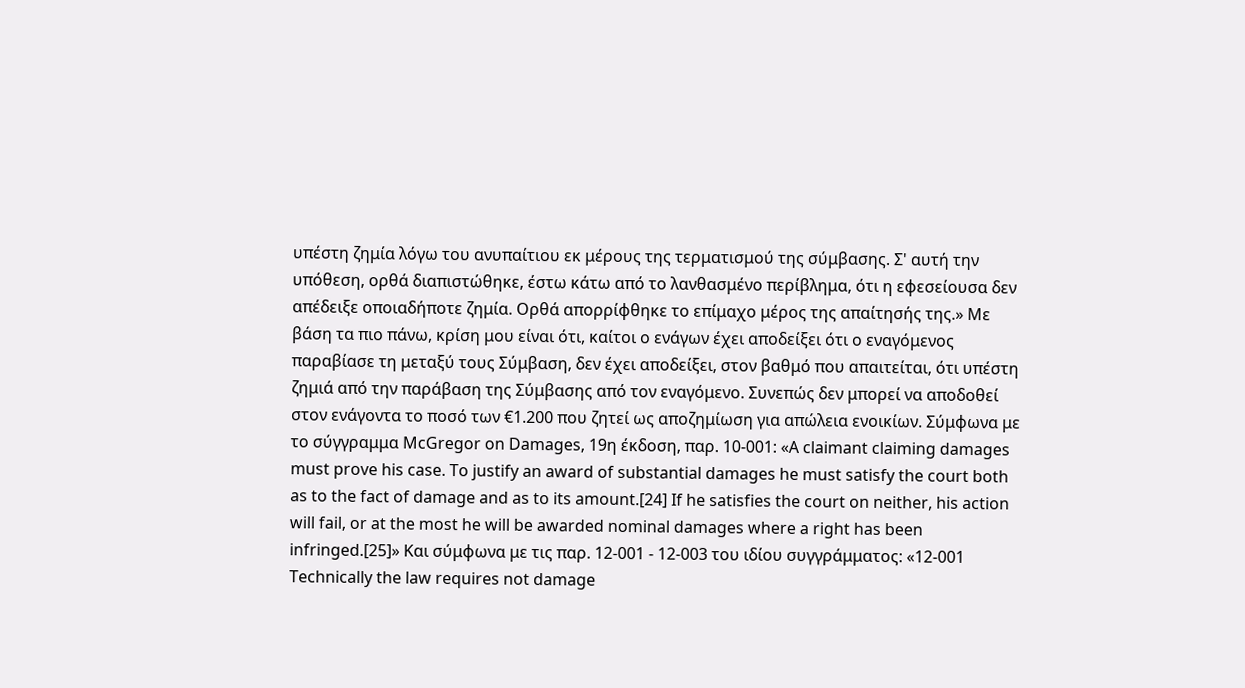υπέστη ζημία λόγω του ανυπαίτιου εκ μέρους της τερματισμού της σύμβασης. Σ' αυτή την υπόθεση, ορθά διαπιστώθηκε, έστω κάτω από το λανθασμένο περίβλημα, ότι η εφεσείουσα δεν απέδειξε οποιαδήποτε ζημία. Ορθά απορρίφθηκε το επίμαχο μέρος της απαίτησής της.» Με βάση τα πιο πάνω, κρίση μου είναι ότι, καίτοι ο ενάγων έχει αποδείξει ότι ο εναγόμενος παραβίασε τη μεταξύ τους Σύμβαση, δεν έχει αποδείξει, στον βαθμό που απαιτείται, ότι υπέστη ζημιά από την παράβαση της Σύμβασης από τον εναγόμενο. Συνεπώς δεν μπορεί να αποδοθεί στον ενάγοντα το ποσό των €1.200 που ζητεί ως αποζημίωση για απώλεια ενοικίων. Σύμφωνα με το σύγγραμμα McGregor on Damages, 19η έκδοση, παρ. 10-001: «A claimant claiming damages must prove his case. To justify an award of substantial damages he must satisfy the court both as to the fact of damage and as to its amount.[24] If he satisfies the court on neither, his action will fail, or at the most he will be awarded nominal damages where a right has been infringed.[25]» Και σύμφωνα με τις παρ. 12-001 - 12-003 του ιδίου συγγράμματος: «12-001 Technically the law requires not damage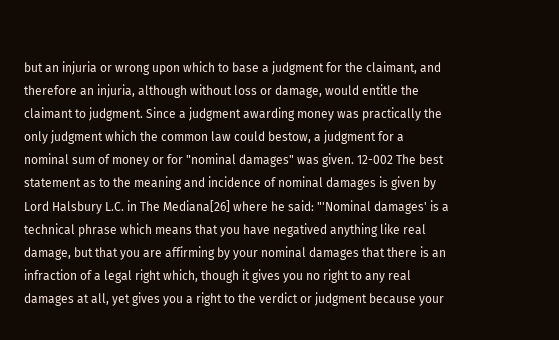but an injuria or wrong upon which to base a judgment for the claimant, and therefore an injuria, although without loss or damage, would entitle the claimant to judgment. Since a judgment awarding money was practically the only judgment which the common law could bestow, a judgment for a nominal sum of money or for "nominal damages" was given. 12-002 The best statement as to the meaning and incidence of nominal damages is given by Lord Halsbury L.C. in The Mediana[26] where he said: "'Nominal damages' is a technical phrase which means that you have negatived anything like real damage, but that you are affirming by your nominal damages that there is an infraction of a legal right which, though it gives you no right to any real damages at all, yet gives you a right to the verdict or judgment because your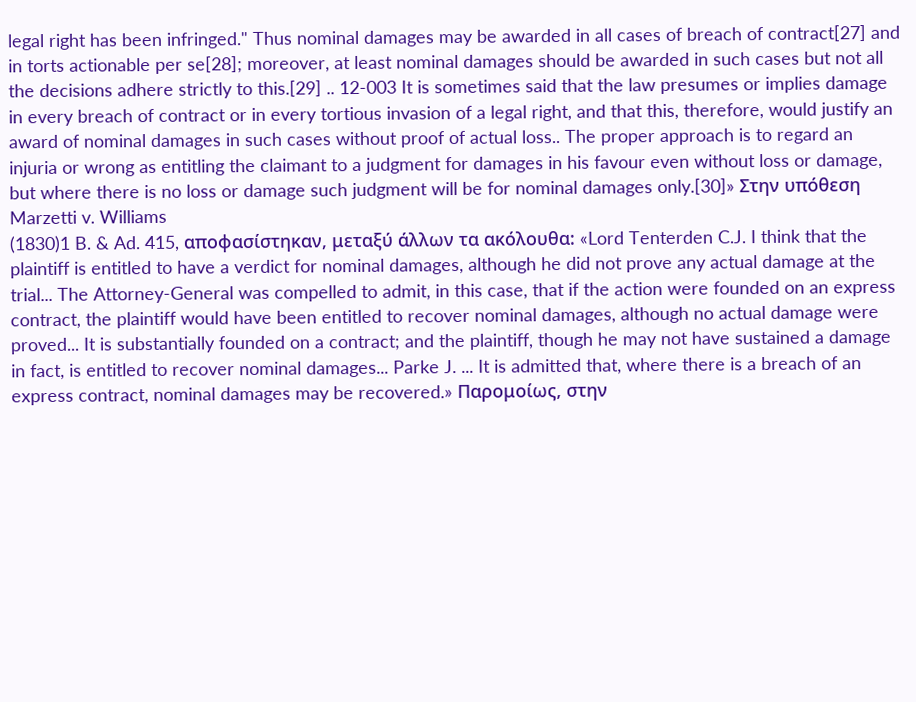legal right has been infringed." Thus nominal damages may be awarded in all cases of breach of contract[27] and in torts actionable per se[28]; moreover, at least nominal damages should be awarded in such cases but not all the decisions adhere strictly to this.[29] .. 12-003 It is sometimes said that the law presumes or implies damage in every breach of contract or in every tortious invasion of a legal right, and that this, therefore, would justify an award of nominal damages in such cases without proof of actual loss.. The proper approach is to regard an injuria or wrong as entitling the claimant to a judgment for damages in his favour even without loss or damage, but where there is no loss or damage such judgment will be for nominal damages only.[30]» Στην υπόθεση Marzetti v. Williams
(1830)1 B. & Ad. 415, αποφασίστηκαν, μεταξύ άλλων τα ακόλουθα: «Lord Tenterden C.J. I think that the plaintiff is entitled to have a verdict for nominal damages, although he did not prove any actual damage at the trial... The Attorney-General was compelled to admit, in this case, that if the action were founded on an express contract, the plaintiff would have been entitled to recover nominal damages, although no actual damage were proved... It is substantially founded on a contract; and the plaintiff, though he may not have sustained a damage in fact, is entitled to recover nominal damages... Parke J. ... It is admitted that, where there is a breach of an express contract, nominal damages may be recovered.» Παρομοίως, στην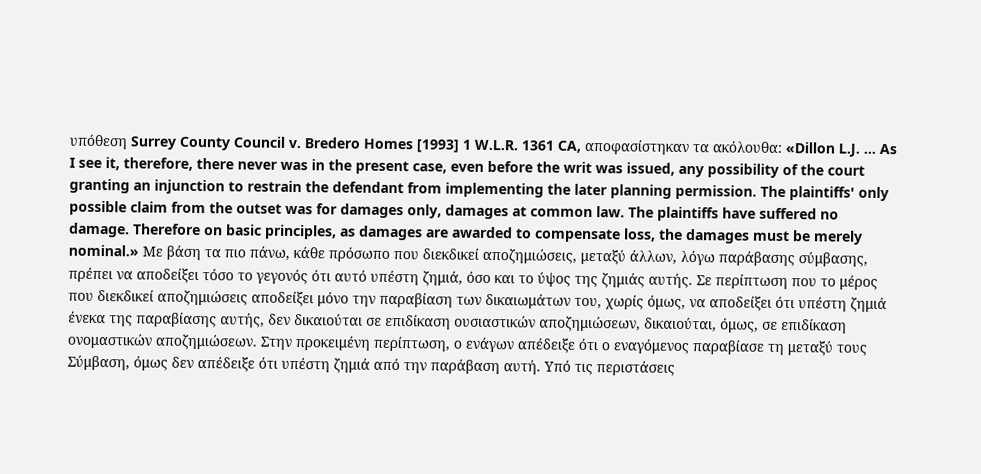υπόθεση Surrey County Council v. Bredero Homes [1993] 1 W.L.R. 1361 CA, αποφασίστηκαν τα ακόλουθα: «Dillon L.J. ... As I see it, therefore, there never was in the present case, even before the writ was issued, any possibility of the court granting an injunction to restrain the defendant from implementing the later planning permission. The plaintiffs' only possible claim from the outset was for damages only, damages at common law. The plaintiffs have suffered no damage. Therefore on basic principles, as damages are awarded to compensate loss, the damages must be merely nominal.» Με βάση τα πιο πάνω, κάθε πρόσωπο που διεκδικεί αποζημιώσεις, μεταξύ άλλων, λόγω παράβασης σύμβασης, πρέπει να αποδείξει τόσο το γεγονός ότι αυτό υπέστη ζημιά, όσο και το ύψος της ζημιάς αυτής. Σε περίπτωση που το μέρος που διεκδικεί αποζημιώσεις αποδείξει μόνο την παραβίαση των δικαιωμάτων του, χωρίς όμως, να αποδείξει ότι υπέστη ζημιά ένεκα της παραβίασης αυτής, δεν δικαιούται σε επιδίκαση ουσιαστικών αποζημιώσεων, δικαιούται, όμως, σε επιδίκαση ονομαστικών αποζημιώσεων. Στην προκειμένη περίπτωση, ο ενάγων απέδειξε ότι ο εναγόμενος παραβίασε τη μεταξύ τους Σύμβαση, όμως δεν απέδειξε ότι υπέστη ζημιά από την παράβαση αυτή. Υπό τις περιστάσεις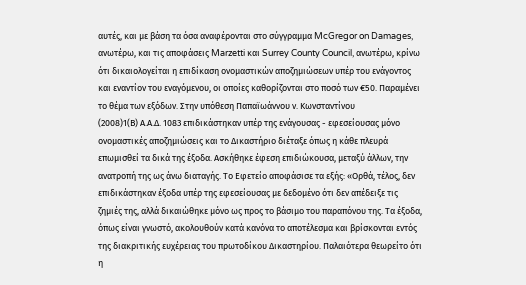αυτές, και με βάση τα όσα αναφέρονται στο σύγγραμμα McGregor on Damages, ανωτέρω, και τις αποφάσεις Marzetti και Surrey County Council, ανωτέρω, κρίνω ότι δικαιολογείται η επιδίκαση ονομαστικών αποζημιώσεων υπέρ του ενάγοντος και εναντίον του εναγόμενου, οι οποίες καθορίζονται στο ποσό των €50. Παραμένει το θέμα των εξόδων. Στην υπόθεση Παπαϊωάννου ν. Κωνσταντίνου
(2008)1(Β) Α.Α.Δ. 1083 επιδικάστηκαν υπέρ της ενάγουσας - εφεσείουσας μόνο ονομαστικές αποζημιώσεις και το Δικαστήριο διέταξε όπως η κάθε πλευρά επωμισθεί τα δικά της έξοδα. Ασκήθηκε έφεση επιδιώκουσα, μεταξύ άλλων, την ανατροπή της ως άνω διαταγής. Το Εφετείο αποφάσισε τα εξής: «Ορθά, τέλος, δεν επιδικάστηκαν έξοδα υπέρ της εφεσείουσας με δεδομένο ότι δεν απέδειξε τις ζημιές της, αλλά δικαιώθηκε μόνο ως προς το βάσιμο του παραπόνου της. Τα έξοδα, όπως είναι γνωστό, ακολουθούν κατά κανόνα το αποτέλεσμα και βρίσκονται εντός της διακριτικής ευχέρειας του πρωτοδίκου Δικαστηρίου. Παλαιότερα θεωρείτο ότι η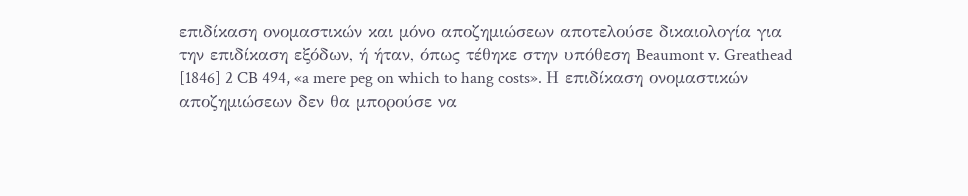επιδίκαση ονομαστικών και μόνο αποζημιώσεων αποτελούσε δικαιολογία για την επιδίκαση εξόδων, ή ήταν, όπως τέθηκε στην υπόθεση Beaumont v. Greathead [1846] 2 CB 494, «a mere peg on which to hang costs». Η επιδίκαση ονομαστικών αποζημιώσεων δεν θα μπορούσε να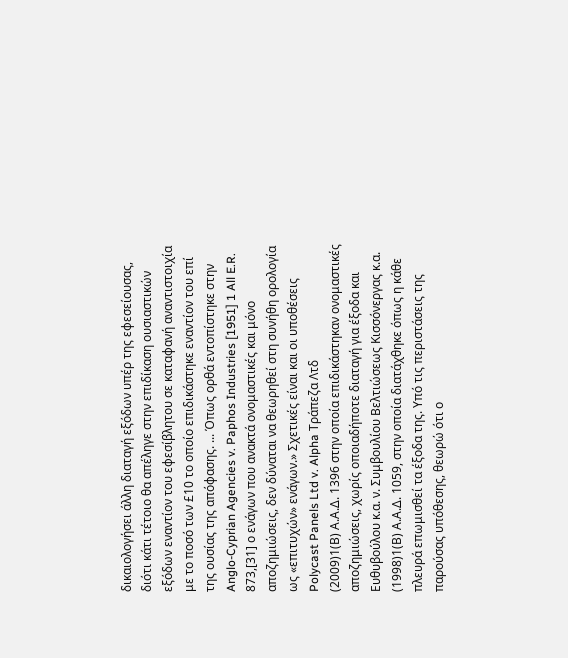δικαιολογήσει άλλη διαταγή εξόδων υπέρ της εφεσείουσας, διότι κάτι τέτοιο θα απέληγε στην επιδίκαση ουσιαστικών εξόδων εναντίον του εφεσίβλητου σε καταφανή αναντιστοιχία με το ποσό των £10 το οποίο επιδικάστηκε εναντίον του επί της ουσίας της απόφασης. ... Όπως ορθά εντοπίστηκε στην Anglo-Cyprian Agencies v. Paphos Industries [1951] 1 All E.R. 873,[31] ο ενάγων που ανακτά ονομαστικές και μόνο αποζημιώσεις, δεν δύναται να θεωρηθεί στη συνήθη ορολογία ως «επιτυχών» ενάγων.» Σχετικές είναι και οι υποθέσεις Polycast Panels Ltd v. Alpha Τράπεζα Λτδ
(2009)1(Β) Α.Α.Δ. 1396 στην οποία επιδικάστηκαν ονομαστικές αποζημιώσεις, χωρίς οποιαδήποτε διαταγή για έξοδα και Ευθυβούλου κ.α. ν. Συμβουλίου Βελτιώσεως Κισσόνεργας κ.α.
(1998)1(Β) Α.Α.Δ. 1059, στην οποία διατάχθηκε όπως η κάθε πλευρά επωμισθεί τα έξοδα της. Υπό τις περιστάσεις της παρούσας υπόθεσης, θεωρώ ότι ο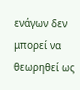ενάγων δεν μπορεί να θεωρηθεί ως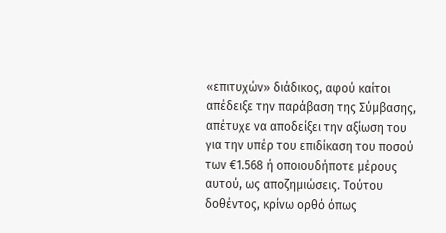«επιτυχών» διάδικος, αφού καίτοι απέδειξε την παράβαση της Σύμβασης, απέτυχε να αποδείξει την αξίωση του για την υπέρ του επιδίκαση του ποσού των €1.568 ή οποιουδήποτε μέρους αυτού, ως αποζημιώσεις. Τούτου δοθέντος, κρίνω ορθό όπως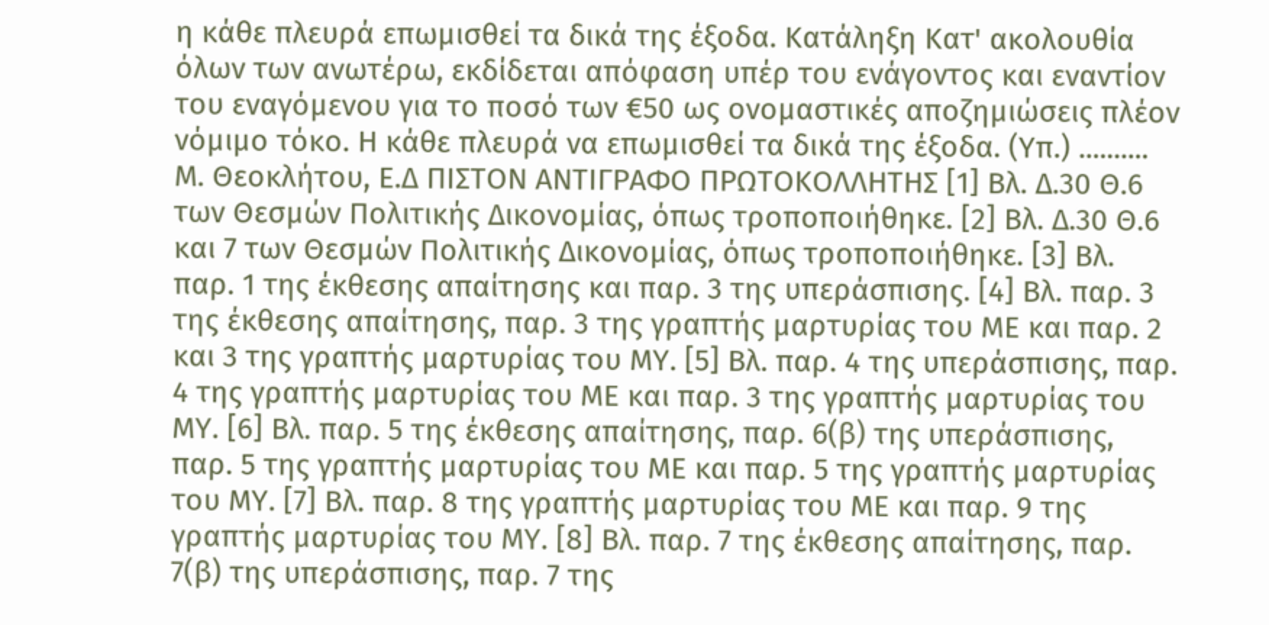η κάθε πλευρά επωμισθεί τα δικά της έξοδα. Κατάληξη Κατ' ακολουθία όλων των ανωτέρω, εκδίδεται απόφαση υπέρ του ενάγοντος και εναντίον του εναγόμενου για το ποσό των €50 ως ονομαστικές αποζημιώσεις πλέον νόμιμο τόκο. Η κάθε πλευρά να επωμισθεί τα δικά της έξοδα. (Υπ.) .......... Μ. Θεοκλήτου, Ε.Δ ΠΙΣΤΟΝ ΑΝΤΙΓΡΑΦΟ ΠΡΩΤΟΚΟΛΛΗΤΗΣ [1] Βλ. Δ.30 Θ.6 των Θεσμών Πολιτικής Δικονομίας, όπως τροποποιήθηκε. [2] Βλ. Δ.30 Θ.6 και 7 των Θεσμών Πολιτικής Δικονομίας, όπως τροποποιήθηκε. [3] Βλ. παρ. 1 της έκθεσης απαίτησης και παρ. 3 της υπεράσπισης. [4] Βλ. παρ. 3 της έκθεσης απαίτησης, παρ. 3 της γραπτής μαρτυρίας του ΜΕ και παρ. 2 και 3 της γραπτής μαρτυρίας του ΜΥ. [5] Βλ. παρ. 4 της υπεράσπισης, παρ. 4 της γραπτής μαρτυρίας του ΜΕ και παρ. 3 της γραπτής μαρτυρίας του ΜΥ. [6] Βλ. παρ. 5 της έκθεσης απαίτησης, παρ. 6(β) της υπεράσπισης, παρ. 5 της γραπτής μαρτυρίας του ΜΕ και παρ. 5 της γραπτής μαρτυρίας του ΜΥ. [7] Βλ. παρ. 8 της γραπτής μαρτυρίας του ΜΕ και παρ. 9 της γραπτής μαρτυρίας του ΜΥ. [8] Βλ. παρ. 7 της έκθεσης απαίτησης, παρ. 7(β) της υπεράσπισης, παρ. 7 της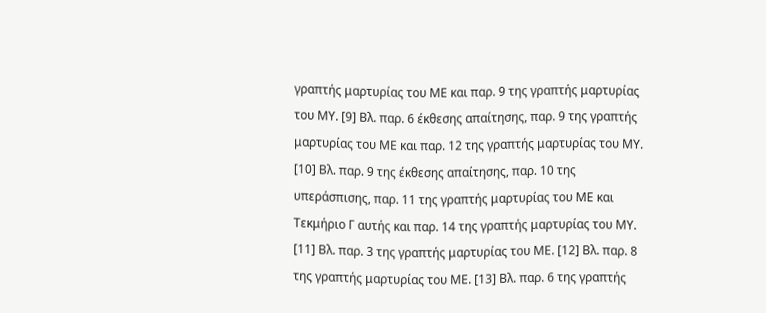γραπτής μαρτυρίας του ΜΕ και παρ. 9 της γραπτής μαρτυρίας του ΜΥ. [9] Βλ. παρ. 6 έκθεσης απαίτησης, παρ. 9 της γραπτής μαρτυρίας του ΜΕ και παρ. 12 της γραπτής μαρτυρίας του ΜΥ. [10] Βλ. παρ. 9 της έκθεσης απαίτησης, παρ. 10 της υπεράσπισης, παρ. 11 της γραπτής μαρτυρίας του ΜΕ και Τεκμήριο Γ αυτής και παρ. 14 της γραπτής μαρτυρίας του ΜΥ. [11] Βλ. παρ. 3 της γραπτής μαρτυρίας του ΜΕ. [12] Βλ. παρ. 8 της γραπτής μαρτυρίας του ΜΕ. [13] Βλ. παρ. 6 της γραπτής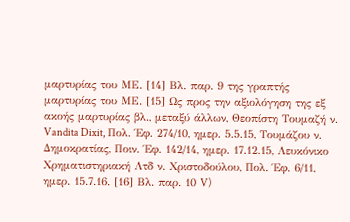μαρτυρίας του ΜΕ. [14] Βλ. παρ. 9 της γραπτής μαρτυρίας του ΜΕ. [15] Ως προς την αξιολόγηση της εξ ακοής μαρτυρίας βλ., μεταξύ άλλων, Θεοπίστη Τουμαζή ν. Vandita Dixit, Πολ. Έφ. 274/10, ημερ. 5.5.15, Τουμάζου ν. Δημοκρατίας, Ποιν. Έφ. 142/14, ημερ. 17.12.15, Λευκόνικο Χρηματιστηριακή Λτδ ν. Χριστοδούλου, Πολ. Έφ. 6/11, ημερ. 15.7.16. [16] Βλ. παρ. 10 V)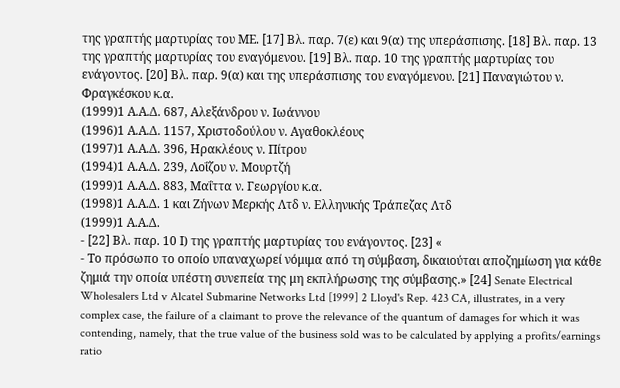της γραπτής μαρτυρίας του ΜΕ. [17] Βλ. παρ. 7(ε) και 9(α) της υπεράσπισης. [18] Βλ. παρ. 13 της γραπτής μαρτυρίας του εναγόμενου. [19] Βλ. παρ. 10 της γραπτής μαρτυρίας του ενάγοντος. [20] Βλ. παρ. 9(α) και της υπεράσπισης του εναγόμενου. [21] Παναγιώτου ν. Φραγκέσκου κ.α.
(1999)1 Α.Α.Δ. 687, Αλεξάνδρου ν. Ιωάννου
(1996)1 Α.Α.Δ. 1157, Χριστοδούλου ν. Αγαθοκλέους
(1997)1 Α.Α.Δ. 396, Ηρακλέους ν. Πίτρου
(1994)1 Α.Α.Δ. 239, Λοΐζου ν. Μουρτζή
(1999)1 Α.Α.Δ. 883, Μαΐττα ν. Γεωργίου κ.α.
(1998)1 Α.Α.Δ. 1 και Ζήνων Μερκής Λτδ ν. Ελληνικής Τράπεζας Λτδ
(1999)1 Α.Α.Δ.
- [22] Βλ. παρ. 10 Ι) της γραπτής μαρτυρίας του ενάγοντος. [23] «
- Το πρόσωπο το οποίο υπαναχωρεί νόμιμα από τη σύμβαση, δικαιούται αποζημίωση για κάθε ζημιά την οποία υπέστη συνεπεία της μη εκπλήρωσης της σύμβασης.» [24] Senate Electrical Wholesalers Ltd v Alcatel Submarine Networks Ltd [1999] 2 Lloyd's Rep. 423 CA, illustrates, in a very complex case, the failure of a claimant to prove the relevance of the quantum of damages for which it was contending, namely, that the true value of the business sold was to be calculated by applying a profits/earnings ratio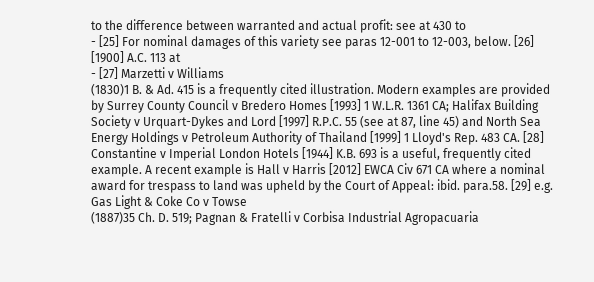to the difference between warranted and actual profit: see at 430 to
- [25] For nominal damages of this variety see paras 12-001 to 12-003, below. [26] [1900] A.C. 113 at
- [27] Marzetti v Williams
(1830)1 B. & Ad. 415 is a frequently cited illustration. Modern examples are provided by Surrey County Council v Bredero Homes [1993] 1 W.L.R. 1361 CA; Halifax Building Society v Urquart-Dykes and Lord [1997] R.P.C. 55 (see at 87, line 45) and North Sea Energy Holdings v Petroleum Authority of Thailand [1999] 1 Lloyd's Rep. 483 CA. [28] Constantine v Imperial London Hotels [1944] K.B. 693 is a useful, frequently cited example. A recent example is Hall v Harris [2012] EWCA Civ 671 CA where a nominal award for trespass to land was upheld by the Court of Appeal: ibid. para.58. [29] e.g. Gas Light & Coke Co v Towse
(1887)35 Ch. D. 519; Pagnan & Fratelli v Corbisa Industrial Agropacuaria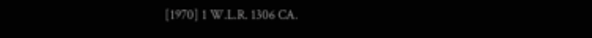[1970] 1 W.L.R. 1306 CA.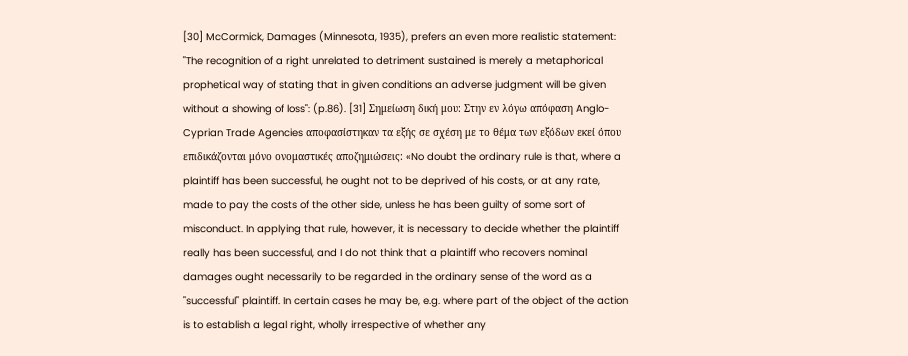[30] McCormick, Damages (Minnesota, 1935), prefers an even more realistic statement: "The recognition of a right unrelated to detriment sustained is merely a metaphorical prophetical way of stating that in given conditions an adverse judgment will be given without a showing of loss": (p.86). [31] Σημείωση δική μου: Στην εν λόγω απόφαση Anglo-Cyprian Trade Agencies αποφασίστηκαν τα εξής σε σχέση με το θέμα των εξόδων εκεί όπου επιδικάζονται μόνο ονομαστικές αποζημιώσεις: «No doubt the ordinary rule is that, where a plaintiff has been successful, he ought not to be deprived of his costs, or at any rate, made to pay the costs of the other side, unless he has been guilty of some sort of misconduct. In applying that rule, however, it is necessary to decide whether the plaintiff really has been successful, and I do not think that a plaintiff who recovers nominal damages ought necessarily to be regarded in the ordinary sense of the word as a "successful" plaintiff. In certain cases he may be, e.g. where part of the object of the action is to establish a legal right, wholly irrespective of whether any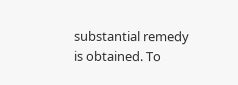substantial remedy is obtained. To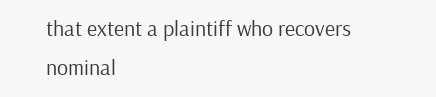that extent a plaintiff who recovers nominal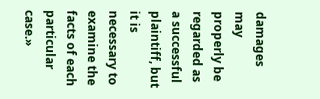damages may properly be regarded as a successful plaintiff, but it is necessary to examine the facts of each particular case.»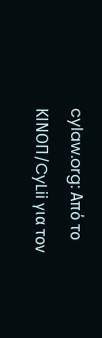cylaw.org: Από το ΚΙΝOΠ/CyLii για τον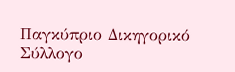Παγκύπριο Δικηγορικό Σύλλογο